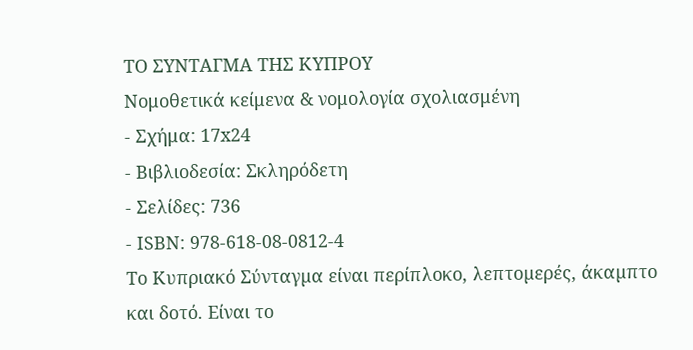ΤΟ ΣΥΝΤΑΓΜΑ ΤΗΣ ΚΥΠΡΟΥ
Νομοθετικά κείμενα & νομολογία σχολιασμένη
- Σχήμα: 17x24
- Βιβλιοδεσία: Σκληρόδετη
- Σελίδες: 736
- ISBN: 978-618-08-0812-4
Το Κυπριακό Σύνταγµα είναι περίπλοκο, λεπτοµερές, άκαµπτο και δοτό. Είναι το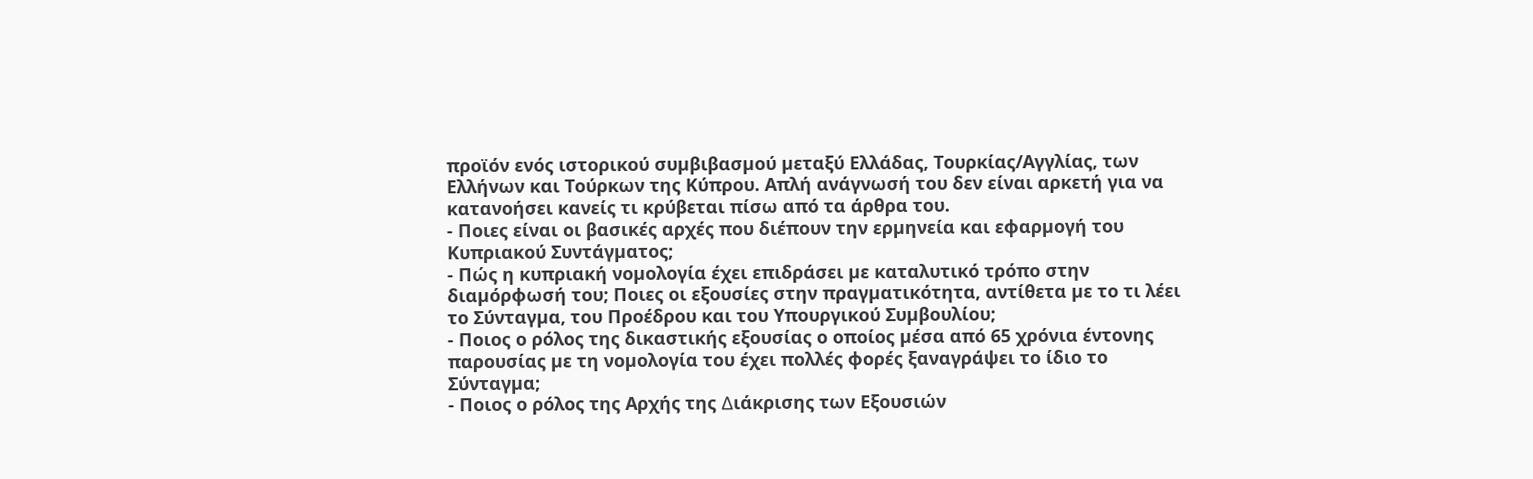προϊόν ενός ιστορικού συµβιβασµού µεταξύ Ελλάδας, Τουρκίας/Αγγλίας, των Ελλήνων και Τούρκων της Κύπρου. Απλή ανάγνωσή του δεν είναι αρκετή για να κατανοήσει κανείς τι κρύβεται πίσω από τα άρθρα του.
- Ποιες είναι οι βασικές αρχές που διέπουν την ερµηνεία και εφαρµογή του Κυπριακού Συντάγµατος;
- Πώς η κυπριακή νοµολογία έχει επιδράσει µε καταλυτικό τρόπο στην διαµόρφωσή του; Ποιες οι εξουσίες στην πραγµατικότητα, αντίθετα µε το τι λέει το Σύνταγµα, του Προέδρου και του Υπουργικού Συµβουλίου;
- Ποιος ο ρόλος της δικαστικής εξουσίας ο οποίος µέσα από 65 χρόνια έντονης παρουσίας µε τη νοµολογία του έχει πολλές φορές ξαναγράψει το ίδιο το Σύνταγµα;
- Ποιος ο ρόλος της Αρχής της ∆ιάκρισης των Εξουσιών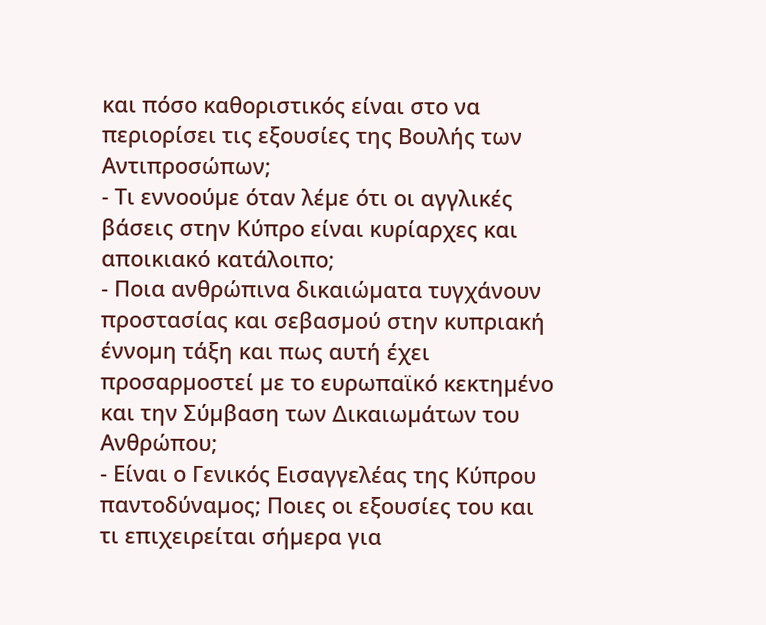και πόσο καθοριστικός είναι στο να περιορίσει τις εξουσίες της Βουλής των Αντιπροσώπων;
- Τι εννοούµε όταν λέµε ότι οι αγγλικές βάσεις στην Κύπρο είναι κυρίαρχες και αποικιακό κατάλοιπο;
- Ποια ανθρώπινα δικαιώµατα τυγχάνουν προστασίας και σεβασµού στην κυπριακή έννοµη τάξη και πως αυτή έχει προσαρµοστεί µε το ευρωπαϊκό κεκτηµένο και την Σύµβαση των ∆ικαιωµάτων του Ανθρώπου;
- Είναι ο Γενικός Εισαγγελέας της Κύπρου παντοδύναµος; Ποιες οι εξουσίες του και τι επιχειρείται σήµερα για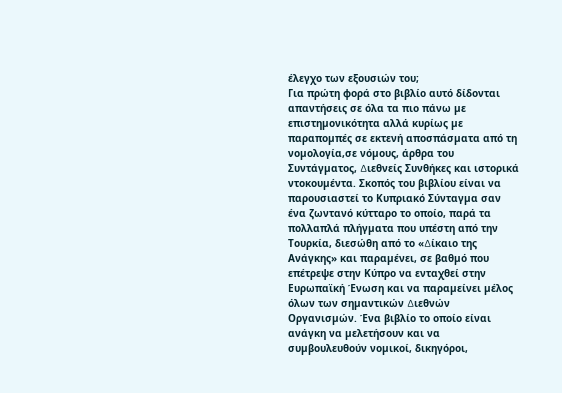έλεγχο των εξουσιών του;
Για πρώτη φορά στο βιβλίο αυτό δίδονται απαντήσεις σε όλα τα πιο πάνω µε επιστηµονικότητα αλλά κυρίως µε παραποµπές σε εκτενή αποσπάσµατα από τη νοµολογία,σε νόµους, άρθρα του Συντάγµατος, ∆ιεθνείς Συνθήκες και ιστορικά ντοκουµέντα. Σκοπός του βιβλίου είναι να παρουσιαστεί το Κυπριακό Σύνταγµα σαν ένα ζωντανό κύτταρο το οποίο, παρά τα πολλαπλά πλήγµατα που υπέστη από την Τουρκία, διεσώθη από το «∆ίκαιο της Ανάγκης» και παραµένει, σε βαθµό που επέτρεψε στην Κύπρο να ενταχθεί στην Ευρωπαϊκή Ένωση και να παραµείνει µέλος όλων των σηµαντικών ∆ιεθνών Οργανισµών. Ένα βιβλίο το οποίο είναι ανάγκη να µελετήσουν και να συµβουλευθούν νοµικοί, δικηγόροι,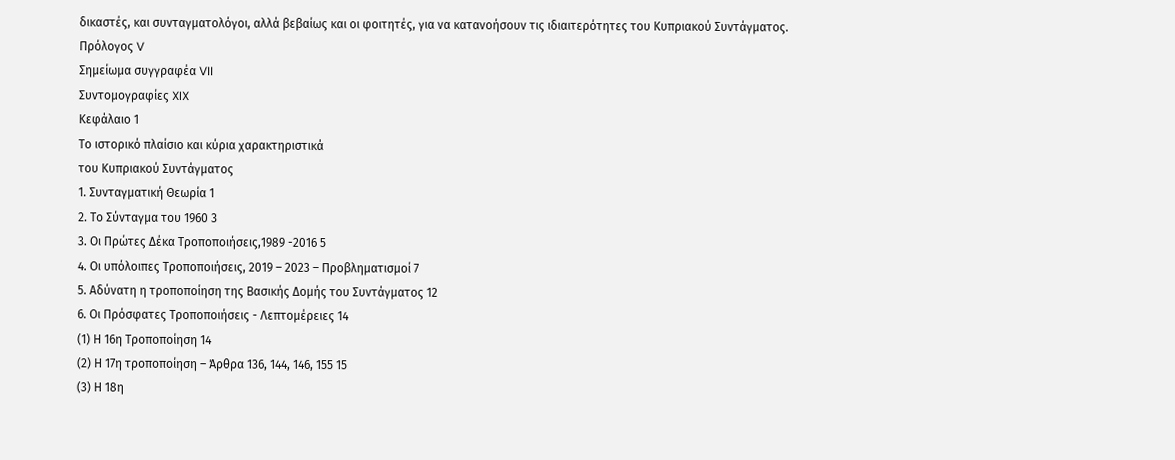δικαστές, και συνταγµατολόγοι, αλλά βεβαίως και οι φοιτητές, για να κατανοήσουν τις ιδιαιτερότητες του Κυπριακού Συντάγµατος.
Πρόλογος V
Σημείωμα συγγραφέα VII
Συντομογραφίες XIX
Κεφάλαιο 1
Το ιστορικό πλαίσιο και κύρια χαρακτηριστικά
του Κυπριακού Συντάγματος
1. Συνταγματική Θεωρία 1
2. Το Σύνταγμα του 1960 3
3. Οι Πρώτες Δέκα Τροποποιήσεις,1989 -2016 5
4. Οι υπόλοιπες Τροποποιήσεις, 2019 – 2023 – Προβληματισμοί 7
5. Αδύνατη η τροποποίηση της Βασικής Δομής του Συντάγματος 12
6. Οι Πρόσφατες Τροποποιήσεις - Λεπτομέρειες 14
(1) Η 16η Τροποποίηση 14
(2) Η 17η τροποποίηση – Άρθρα 136, 144, 146, 155 15
(3) Η 18η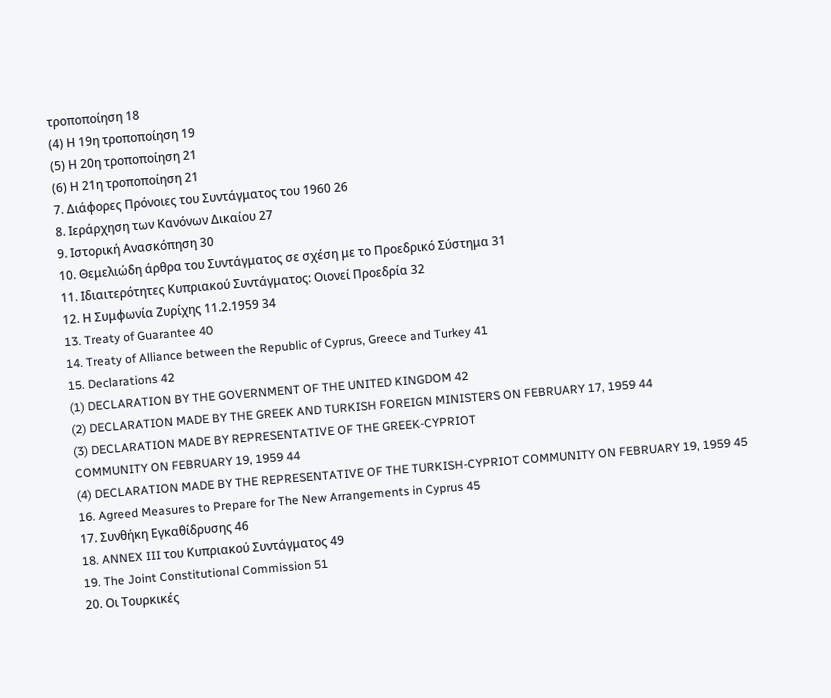τροποποίηση 18
(4) Η 19η τροποποίηση 19
(5) Η 20η τροποποίηση 21
(6) Η 21η τροποποίηση 21
7. Διάφορες Πρόνοιες του Συντάγματος του 1960 26
8. Ιεράρχηση των Κανόνων Δικαίου 27
9. Ιστορική Ανασκόπηση 30
10. Θεμελιώδη άρθρα του Συντάγματος σε σχέση με το Προεδρικό Σύστημα 31
11. Ιδιαιτερότητες Κυπριακού Συντάγματος: Οιονεί Προεδρία 32
12. Η Συμφωνία Ζυρίχης 11.2.1959 34
13. Treaty of Guarantee 40
14. Treaty of Alliance between the Republic of Cyprus, Greece and Turkey 41
15. Declarations 42
(1) DECLARATION BY THE GOVERNMENT OF THE UNITED KINGDOM 42
(2) DECLARATION MADE BY THE GREEK AND TURKISH FOREIGN MINISTERS ON FEBRUARY 17, 1959 44
(3) DECLARATION MADE BY REPRESENTATIVE OF THE GREEK-CYPRIOT
COMMUNITY ON FEBRUARY 19, 1959 44
(4) DECLARATION MADE BY THE REPRESENTATIVE OF THE TURKISH-CYPRIOT COMMUNITY ON FEBRUARY 19, 1959 45
16. Agreed Measures to Prepare for The New Arrangements in Cyprus 45
17. Συνθήκη Εγκαθίδρυσης 46
18. ANNEX III του Κυπριακού Συντάγματος 49
19. The Joint Constitutional Commission 51
20. Οι Τουρκικές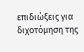επιδιώξεις για διχοτόμηση της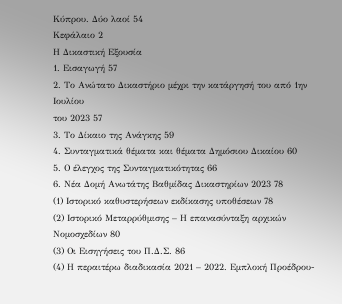Κύπρου. Δύο λαοί 54
Κεφάλαιο 2
Η Δικαστική Εξουσία
1. Εισαγωγή 57
2. Το Ανώτατο Δικαστήριο μέχρι την κατάργησή του από 1ην Ιουλίου
του 2023 57
3. Το Δίκαιο της Ανάγκης 59
4. Συνταγματικά θέματα και θέματα Δημόσιου Δικαίου 60
5. Ο έλεγχος της Συνταγματικότητας 66
6. Νέα Δομή Ανωτάτης Βαθμίδας Δικαστηρίων 2023 78
(1) Ιστορικό καθυστερήσεων εκδίκασης υποθέσεων 78
(2) Ιστορικό Μεταρρύθμισης – Η επανασύνταξη αρχικών Νομοσχεδίων 80
(3) Οι Εισηγήσεις του Π.Δ.Σ. 86
(4) Η περαιτέρω διαδικασία 2021 – 2022. Εμπλοκή Προέδρου-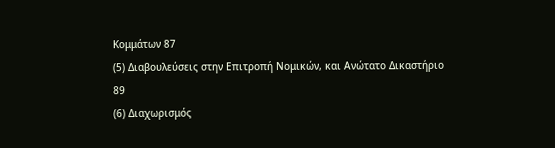Κομμάτων 87
(5) Διαβουλεύσεις στην Επιτροπή Νομικών, και Ανώτατο Δικαστήριο 89
(6) Διαχωρισμός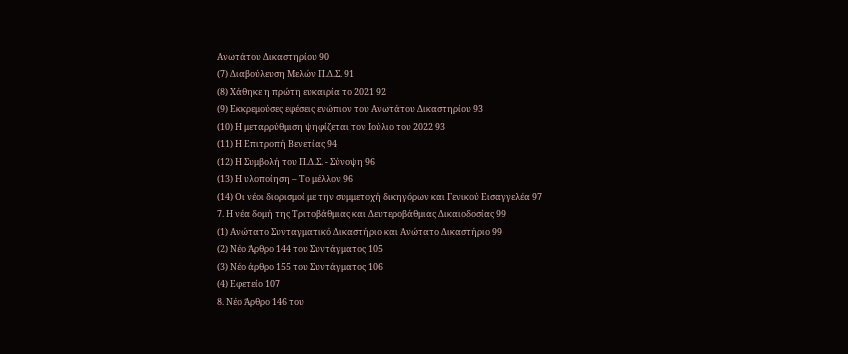Ανωτάτου Δικαστηρίου 90
(7) Διαβούλευση Μελών Π.Δ.Σ. 91
(8) Χάθηκε η πρώτη ευκαιρία το 2021 92
(9) Εκκρεμούσες εφέσεις ενώπιον του Ανωτάτου Δικαστηρίου 93
(10) Η μεταρρύθμιση ψηφίζεται τον Ιούλιο του 2022 93
(11) Η Επιτροπή Βενετίας 94
(12) Η Συμβολή του Π.Δ.Σ. - Σύνοψη 96
(13) Η υλοποίηση – Το μέλλον 96
(14) Οι νέοι διορισμοί με την συμμετοχή δικηγόρων και Γενικού Εισαγγελέα 97
7. Η νέα δομή της Τριτοβάθμιας και Δευτεροβάθμιας Δικαιοδοσίας 99
(1) Ανώτατο Συνταγματικό Δικαστήριο και Ανώτατο Δικαστήριο 99
(2) Νέο Άρθρο 144 του Συντάγματος 105
(3) Νέο άρθρο 155 του Συντάγματος 106
(4) Εφετείο 107
8. Νέο Άρθρο 146 του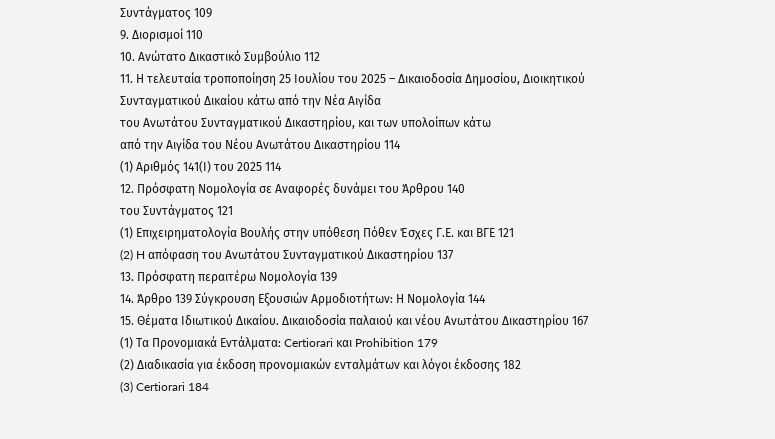Συντάγματος 109
9. Διορισμοί 110
10. Ανώτατο Δικαστικό Συμβούλιο 112
11. Η τελευταία τροποποίηση 25 Ιουλίου του 2025 – Δικαιοδοσία Δημοσίου, Διοικητικού Συνταγματικού Δικαίου κάτω από την Νέα Αιγίδα
του Ανωτάτου Συνταγματικού Δικαστηρίου, και των υπολοίπων κάτω
από την Αιγίδα του Νέου Ανωτάτου Δικαστηρίου 114
(1) Αριθμός 141(Ι) του 2025 114
12. Πρόσφατη Νομολογία σε Αναφορές δυνάμει του Άρθρου 140
του Συντάγματος 121
(1) Επιχειρηματολογία Βουλής στην υπόθεση Πόθεν Έσχες Γ.Ε. και ΒΓΕ 121
(2) H απόφαση του Ανωτάτου Συνταγματικού Δικαστηρίου 137
13. Πρόσφατη περαιτέρω Νομολογία 139
14. Άρθρο 139 Σύγκρουση Εξουσιών Αρμοδιοτήτων: Η Νομολογία 144
15. Θέματα Ιδιωτικού Δικαίου. Δικαιοδοσία παλαιού και νέου Ανωτάτου Δικαστηρίου 167
(1) Τα Προνομιακά Εντάλματα: Certiorari και Prohibition 179
(2) Διαδικασία για έκδοση προνομιακών ενταλμάτων και λόγοι έκδοσης 182
(3) Certiorari 184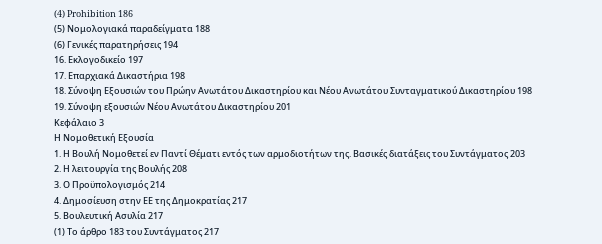(4) Prohibition 186
(5) Νομολογιακά παραδείγματα 188
(6) Γενικές παρατηρήσεις 194
16. Εκλογοδικείο 197
17. Επαρχιακά Δικαστήρια 198
18. Σύνοψη Εξουσιών του Πρώην Ανωτάτου Δικαστηρίου και Νέου Ανωτάτου Συνταγματικού Δικαστηρίου 198
19. Σύνοψη εξουσιών Νέου Ανωτάτου Δικαστηρίου 201
Κεφάλαιο 3
Η Νομοθετική Εξουσία
1. Η Βουλή Νομοθετεί εν Παντί Θέματι εντός των αρμοδιοτήτων της. Βασικές διατάξεις του Συντάγματος 203
2. Η λειτουργία της Βουλής 208
3. Ο Προϋπολογισμός 214
4. Δημοσίευση στην ΕΕ της Δημοκρατίας 217
5. Βουλευτική Ασυλία 217
(1) Το άρθρο 183 του Συντάγματος 217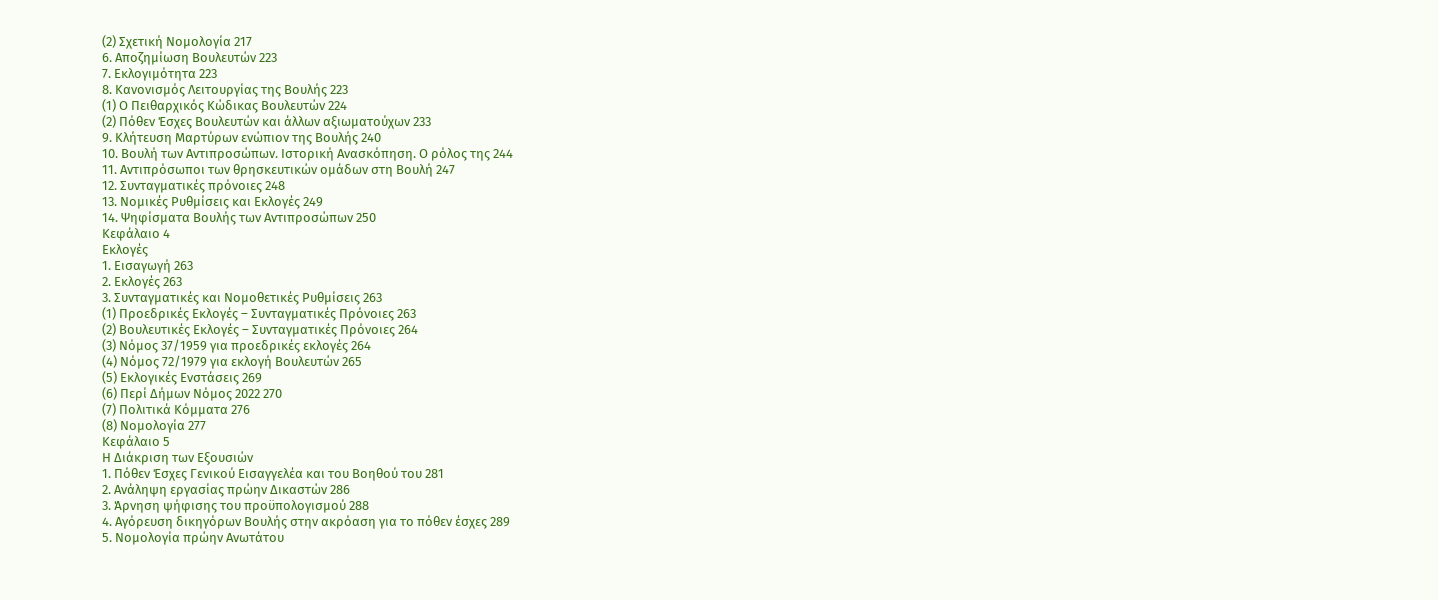(2) Σχετική Νομολογία 217
6. Αποζημίωση Βουλευτών 223
7. Εκλογιμότητα 223
8. Κανονισμός Λειτουργίας της Βουλής 223
(1) Ο Πειθαρχικός Κώδικας Βουλευτών 224
(2) Πόθεν Έσχες Βουλευτών και άλλων αξιωματούχων 233
9. Κλήτευση Μαρτύρων ενώπιον της Βουλής 240
10. Βουλή των Αντιπροσώπων. Ιστορική Ανασκόπηση. Ο ρόλος της 244
11. Αντιπρόσωποι των θρησκευτικών ομάδων στη Βουλή 247
12. Συνταγματικές πρόνοιες 248
13. Νομικές Ρυθμίσεις και Εκλογές 249
14. Ψηφίσματα Βουλής των Αντιπροσώπων 250
Κεφάλαιο 4
Εκλογές
1. Εισαγωγή 263
2. Εκλογές 263
3. Συνταγματικές και Νομοθετικές Ρυθμίσεις 263
(1) Προεδρικές Εκλογές – Συνταγματικές Πρόνοιες 263
(2) Βουλευτικές Εκλογές – Συνταγματικές Πρόνοιες 264
(3) Νόμος 37/1959 για προεδρικές εκλογές 264
(4) Νόμος 72/1979 για εκλογή Βουλευτών 265
(5) Εκλογικές Ενστάσεις 269
(6) Περί Δήμων Νόμος 2022 270
(7) Πολιτικά Κόμματα 276
(8) Νομολογία 277
Κεφάλαιο 5
Η Διάκριση των Εξουσιών
1. Πόθεν Έσχες Γενικού Εισαγγελέα και του Βοηθού του 281
2. Ανάληψη εργασίας πρώην Δικαστών 286
3. Άρνηση ψήφισης του προϋπολογισμού 288
4. Αγόρευση δικηγόρων Βουλής στην ακρόαση για το πόθεν έσχες 289
5. Νομολογία πρώην Ανωτάτου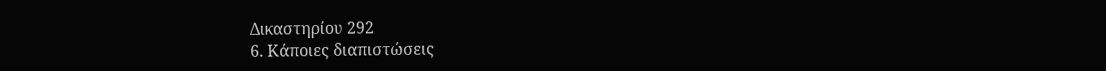Δικαστηρίου 292
6. Κάποιες διαπιστώσεις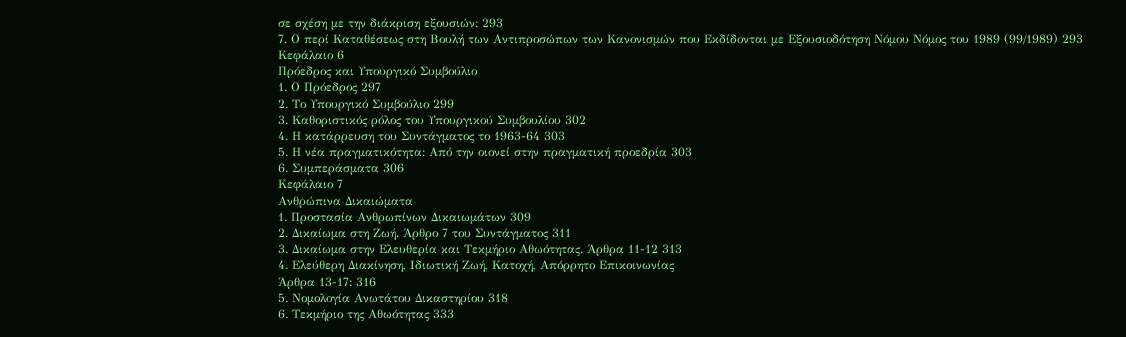σε σχέση με την διάκριση εξουσιών: 293
7. Ο περί Καταθέσεως στη Βουλή των Αντιπροσώπων των Κανονισμών που Εκδίδονται με Εξουσιοδότηση Νόμου Νόμος του 1989 (99/1989) 293
Κεφάλαιο 6
Πρόεδρος και Υπουργικό Συμβούλιο
1. Ο Πρόεδρος 297
2. Το Υπουργικό Συμβούλιο 299
3. Καθοριστικός ρόλος του Υπουργικού Συμβουλίου 302
4. Η κατάρρευση του Συντάγματος το 1963-64 303
5. Η νέα πραγματικότητα: Από την οιονεί στην πραγματική προεδρία 303
6. Συμπεράσματα 306
Κεφάλαιο 7
Ανθρώπινα Δικαιώματα
1. Προστασία Ανθρωπίνων Δικαιωμάτων 309
2. Δικαίωμα στη Ζωή. Άρθρο 7 του Συντάγματος 311
3. Δικαίωμα στην Ελευθερία και Τεκμήριο Αθωότητας. Άρθρα 11-12 313
4. Ελεύθερη Διακίνηση, Ιδιωτική Ζωή, Κατοχή, Απόρρητο Επικοινωνίας
Άρθρα 13-17: 316
5. Νομολογία Ανωτάτου Δικαστηρίου 318
6. Τεκμήριο της Αθωότητας 333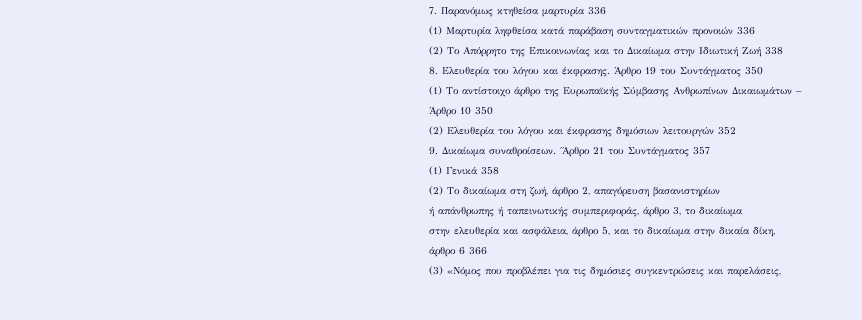7. Παρανόμως κτηθείσα μαρτυρία 336
(1) Μαρτυρία ληφθείσα κατά παράβαση συνταγματικών προνοιών 336
(2) Το Απόρρητο της Επικοινωνίας και το Δικαίωμα στην Ιδιωτική Ζωή 338
8. Ελευθερία του λόγου και έκφρασης. Άρθρο 19 του Συντάγματος 350
(1) Το αντίστοιχο άρθρο της Ευρωπαϊκής Σύμβασης Ανθρωπίνων Δικαιωμάτων –
Άρθρο 10 350
(2) Ελευθερία του λόγου και έκφρασης δημόσιων λειτουργών 352
9. Δικαίωμα συναθροίσεων. ΄Άρθρο 21 του Συντάγματος 357
(1) Γενικά 358
(2) Το δικαίωμα στη ζωή, άρθρο 2, απαγόρευση βασανιστηρίων
ή απάνθρωπης ή ταπεινωτικής συμπεριφοράς, άρθρο 3, το δικαίωμα
στην ελευθερία και ασφάλεια, άρθρο 5, και το δικαίωμα στην δικαία δίκη,
άρθρο 6 366
(3) «Νόμος που προβλέπει για τις δημόσιες συγκεντρώσεις και παρελάσεις,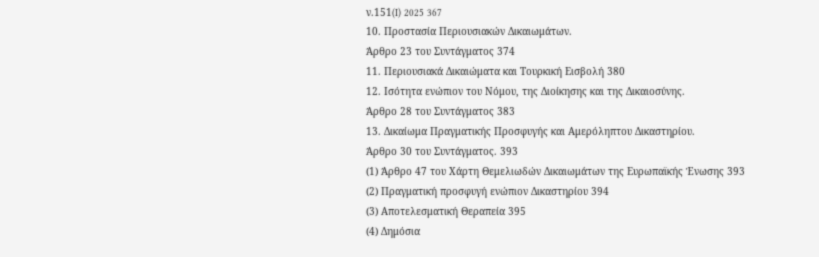ν.151(I) 2025 367
10. Προστασία Περιουσιακών Δικαιωμάτων.
Άρθρο 23 του Συντάγματος 374
11. Περιουσιακά Δικαιώματα και Τουρκική Εισβολή 380
12. Ισότητα ενώπιον του Νόμου, της Διοίκησης και της Δικαιοσύνης.
Άρθρο 28 του Συντάγματος 383
13. Δικαίωμα Πραγματικής Προσφυγής και Αμερόληπτου Δικαστηρίου.
Άρθρο 30 του Συντάγματος. 393
(1) Άρθρο 47 του Χάρτη Θεμελιωδών Δικαιωμάτων της Ευρωπαϊκής Ένωσης 393
(2) Πραγματική προσφυγή ενώπιον Δικαστηρίου 394
(3) Αποτελεσματική Θεραπεία 395
(4) Δημόσια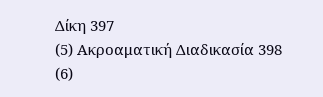Δίκη 397
(5) Ακροαματική Διαδικασία 398
(6)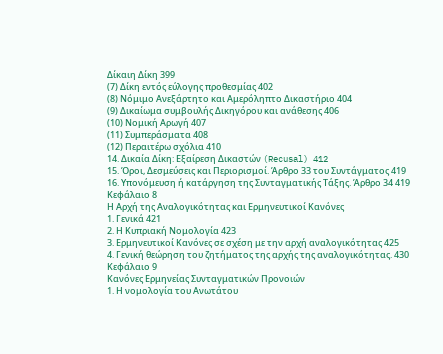Δίκαιη Δίκη 399
(7) Δίκη εντός εύλογης προθεσμίας 402
(8) Νόμιμο Ανεξάρτητο και Αμερόληπτο Δικαστήριο 404
(9) Δικαίωμα συμβουλής Δικηγόρου και ανάθεσης 406
(10) Νομική Αρωγή 407
(11) Συμπεράσματα 408
(12) Περαιτέρω σχόλια 410
14. Δικαία Δίκη: Εξαίρεση Δικαστών (Recusal) 412
15. Όροι, Δεσμεύσεις και Περιορισμοί. Άρθρο 33 του Συντάγματος 419
16. Υπονόμευση ή κατάργηση της Συνταγματικής Τάξης. Άρθρο 34 419
Κεφάλαιο 8
Η Αρχή της Αναλογικότητας και Ερμηνευτικοί Κανόνες
1. Γενικά 421
2. Η Κυπριακή Νομολογία 423
3. Ερμηνευτικοί Κανόνες σε σχέση με την αρχή αναλογικότητας 425
4. Γενική θεώρηση του ζητήματος της αρχής της αναλογικότητας. 430
Κεφάλαιο 9
Κανόνες Ερμηνείας Συνταγματικών Προνοιών
1. Η νομολογία του Ανωτάτου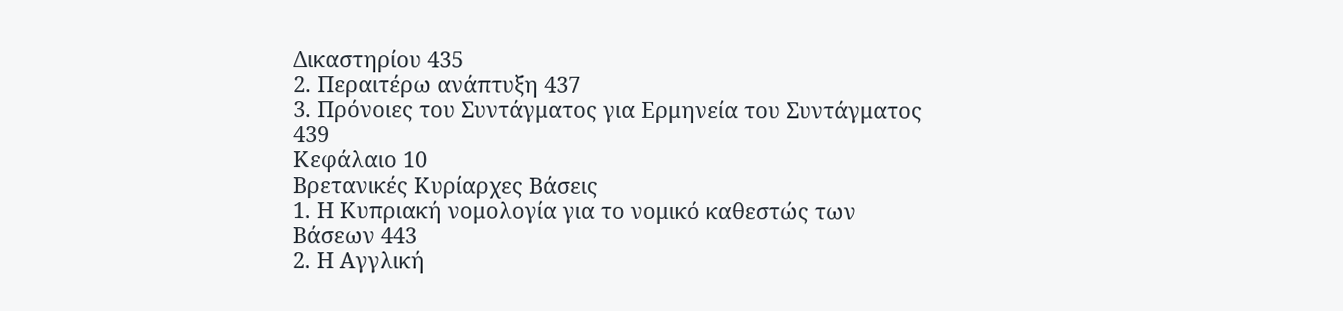Δικαστηρίου 435
2. Περαιτέρω ανάπτυξη 437
3. Πρόνοιες του Συντάγματος για Ερμηνεία του Συντάγματος 439
Κεφάλαιο 10
Βρετανικές Κυρίαρχες Βάσεις
1. Η Κυπριακή νομολογία για το νομικό καθεστώς των Βάσεων 443
2. Η Αγγλική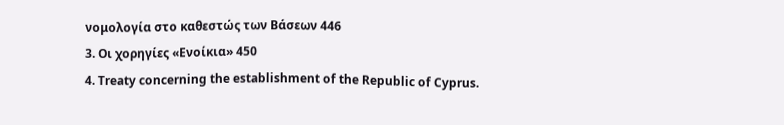νομολογία στο καθεστώς των Βάσεων 446
3. Οι χορηγίες «Ενοίκια» 450
4. Treaty concerning the establishment of the Republic of Cyprus.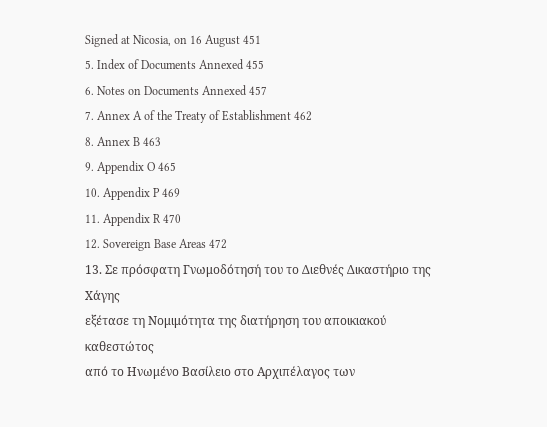Signed at Nicosia, on 16 August 451
5. Index of Documents Annexed 455
6. Notes on Documents Annexed 457
7. Annex A of the Treaty of Establishment 462
8. Annex B 463
9. Appendix O 465
10. Appendix P 469
11. Appendix R 470
12. Sovereign Base Areas 472
13. Σε πρόσφατη Γνωμοδότησή του το Διεθνές Δικαστήριο της Χάγης
εξέτασε τη Νομιμότητα της διατήρηση του αποικιακού καθεστώτος
από το Ηνωμένο Βασίλειο στο Αρχιπέλαγος των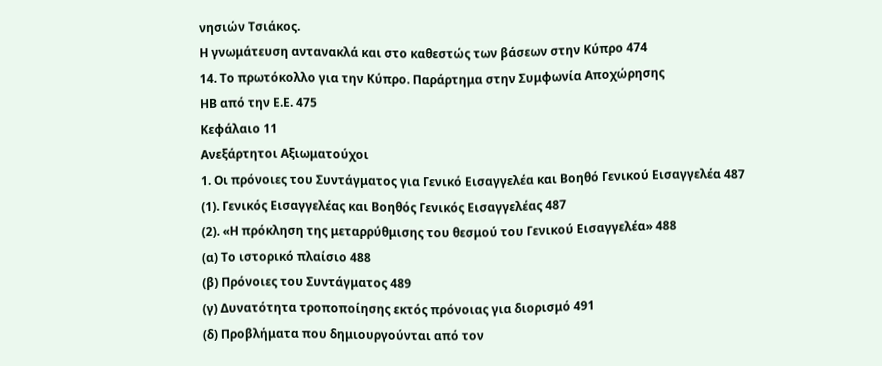νησιών Τσιάκος.
Η γνωμάτευση αντανακλά και στο καθεστώς των βάσεων στην Κύπρο 474
14. Το πρωτόκολλο για την Κύπρο. Παράρτημα στην Συμφωνία Αποχώρησης
ΗΒ από την Ε.Ε. 475
Κεφάλαιο 11
Ανεξάρτητοι Αξιωματούχοι
1. Οι πρόνοιες του Συντάγματος για Γενικό Εισαγγελέα και Βοηθό Γενικού Εισαγγελέα 487
(1). Γενικός Εισαγγελέας και Βοηθός Γενικός Εισαγγελέας 487
(2). «Η πρόκληση της μεταρρύθμισης του θεσμού του Γενικού Εισαγγελέα» 488
(α) Το ιστορικό πλαίσιο 488
(β) Πρόνοιες του Συντάγματος 489
(γ) Δυνατότητα τροποποίησης εκτός πρόνοιας για διορισμό 491
(δ) Προβλήματα που δημιουργούνται από τον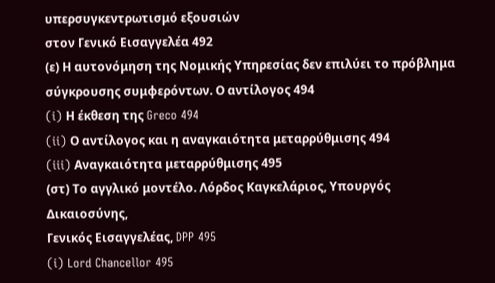υπερσυγκεντρωτισμό εξουσιών
στον Γενικό Εισαγγελέα 492
(ε) Η αυτονόμηση της Νομικής Υπηρεσίας δεν επιλύει το πρόβλημα σύγκρουσης συμφερόντων. Ο αντίλογος 494
(i) Η έκθεση της Greco 494
(ii) Ο αντίλογος και η αναγκαιότητα μεταρρύθμισης 494
(iii) Αναγκαιότητα μεταρρύθμισης 495
(στ) Το αγγλικό μοντέλο. Λόρδος Καγκελάριος, Υπουργός Δικαιοσύνης,
Γενικός Εισαγγελέας, DPP 495
(i) Lord Chancellor 495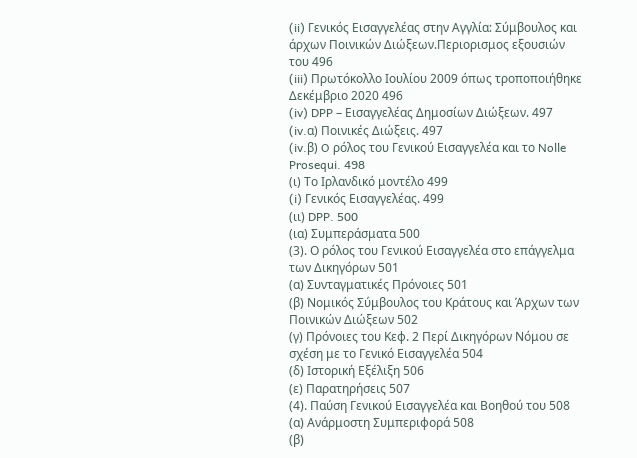(ii) Γενικός Εισαγγελέας στην Αγγλία: Σύμβουλος και άρχων Ποινικών Διώξεων.Περιορισμος εξουσιών του 496
(iii) Πρωτόκολλο Ιουλίου 2009 όπως τροποποιήθηκε Δεκέμβριο 2020 496
(iv) DPP – Εισαγγελέας Δημοσίων Διώξεων. 497
(iv.α) Ποινικές Διώξεις. 497
(iv.β) O ρόλος του Γενικού Εισαγγελέα και το Nolle Prosequi. 498
(ι) Το Ιρλανδικό μοντέλο 499
(i) Γενικός Εισαγγελέας. 499
(ιι) DPP. 500
(ια) Συμπεράσματα 500
(3). Ο ρόλος του Γενικού Εισαγγελέα στο επάγγελμα των Δικηγόρων 501
(α) Συνταγματικές Πρόνοιες 501
(β) Νομικός Σύμβουλος του Κράτους και Άρχων των Ποινικών Διώξεων 502
(γ) Πρόνοιες του Κεφ. 2 Περί Δικηγόρων Νόμου σε σχέση με το Γενικό Εισαγγελέα 504
(δ) Ιστορική Εξέλιξη 506
(ε) Παρατηρήσεις 507
(4). Παύση Γενικού Εισαγγελέα και Βοηθού του 508
(α) Ανάρμοστη Συμπεριφορά 508
(β)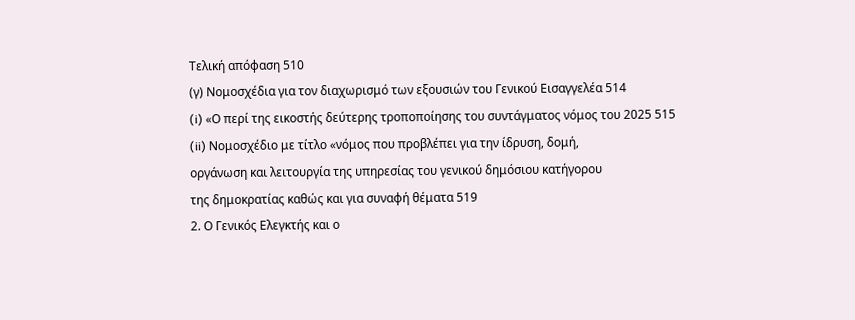Τελική απόφαση 510
(γ) Νομοσχέδια για τον διαχωρισμό των εξουσιών του Γενικού Εισαγγελέα 514
(i) «Ο περί της εικοστής δεύτερης τροποποίησης του συντάγματος νόμος του 2025 515
(ii) Νομοσχέδιο με τίτλο «νόμος που προβλέπει για την ίδρυση, δομή,
οργάνωση και λειτουργία της υπηρεσίας του γενικού δημόσιου κατήγορου
της δημοκρατίας καθώς και για συναφή θέματα 519
2. Ο Γενικός Ελεγκτής και ο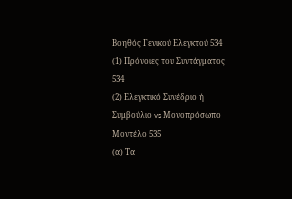Βοηθός Γενικού Ελεγκτού 534
(1) Πρόνοιες του Συντάγματος 534
(2) Ελεγκτικό Συνέδριο ή Συμβούλιο vs Μονοπρόσωπο Μοντέλο 535
(α) Τα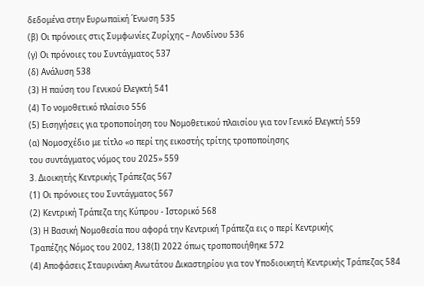δεδομένα στην Ευρωπαϊκή Ένωση 535
(β) Οι πρόνοιες στις Συμφωνίες Ζυρίχης – Λονδίνου 536
(γ) Οι πρόνοιες του Συντάγματος 537
(δ) Ανάλυση 538
(3) Η παύση του Γενικού Ελεγκτή 541
(4) Το νομοθετικό πλαίσιο 556
(5) Εισηγήσεις για τροποποίηση του Νομοθετικού πλαισίου για τον Γενικό Ελεγκτή 559
(α) Νομοσχέδιο με τίτλο «ο περί της εικοστής τρίτης τροποποίησης
του συντάγματος νόμος του 2025» 559
3. Διοικητής Κεντρικής Τράπεζας 567
(1) Οι πρόνοιες του Συντάγματος 567
(2) Κεντρική Τράπεζα της Κύπρου - Ιστορικό 568
(3) Η Βασική Νομοθεσία που αφορά την Κεντρική Τράπεζα εις ο περί Κεντρικής
Τραπέζης Νόμος του 2002, 138(Ι) 2022 όπως τροποποιήθηκε 572
(4) Αποφάσεις Σταυρινάκη Ανωτάτου Δικαστηρίου για τον Υποδιοικητή Κεντρικής Τράπεζας 584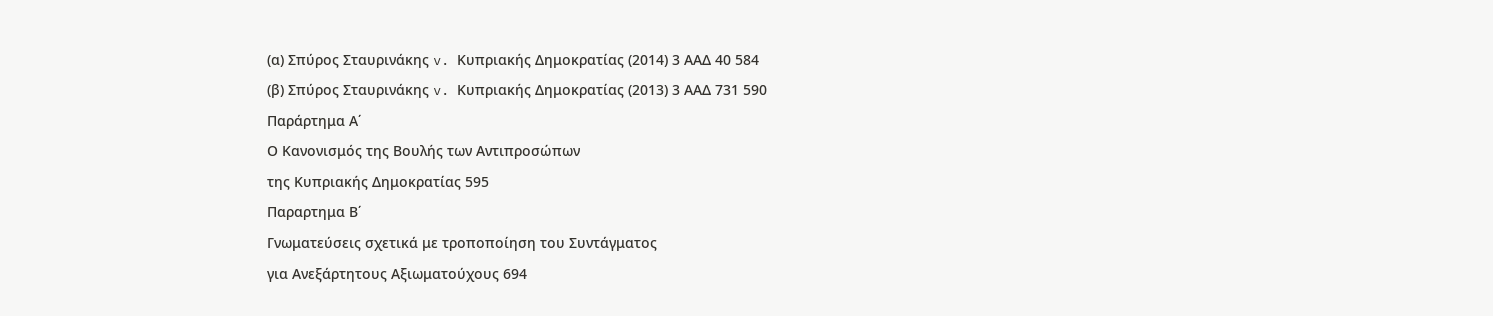(α) Σπύρος Σταυρινάκης v. Κυπριακής Δημοκρατίας (2014) 3 ΑΑΔ 40 584
(β) Σπύρος Σταυρινάκης v. Κυπριακής Δημοκρατίας (2013) 3 ΑΑΔ 731 590
Παράρτημα Α΄
Ο Κανονισμός της Βουλής των Αντιπροσώπων
της Κυπριακής Δημοκρατίας 595
Παραρτημα Β΄
Γνωματεύσεις σχετικά με τροποποίηση του Συντάγματος
για Ανεξάρτητους Αξιωματούχους 694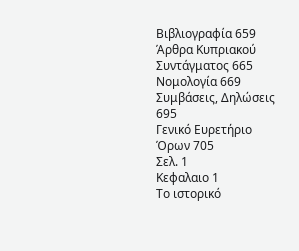Βιβλιογραφία 659
Άρθρα Κυπριακού Συντάγματος 665
Νομολογία 669
Συμβάσεις, Δηλώσεις 695
Γενικό Ευρετήριο Όρων 705
Σελ. 1
Κεφαλαιο 1
Το ιστορικό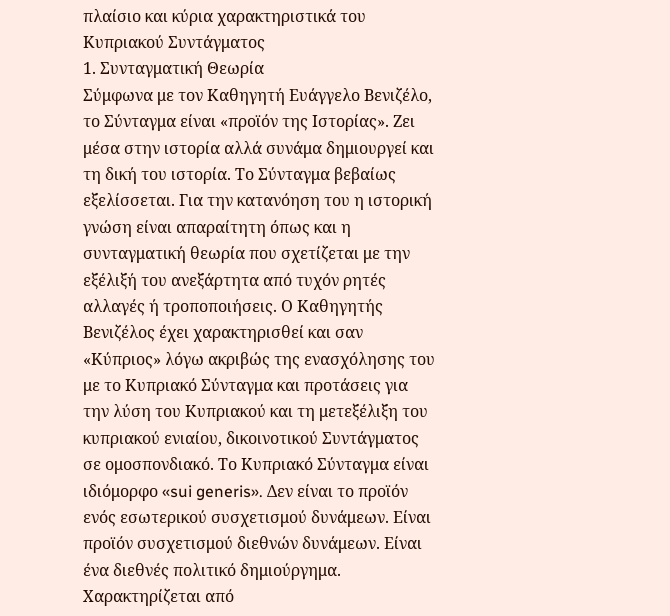πλαίσιο και κύρια χαρακτηριστικά του Κυπριακού Συντάγματος
1. Συνταγματική Θεωρία
Σύμφωνα με τον Καθηγητή Ευάγγελο Βενιζέλο, το Σύνταγμα είναι «προϊόν της Ιστορίας». Ζει μέσα στην ιστορία αλλά συνάμα δημιουργεί και τη δική του ιστορία. Το Σύνταγμα βεβαίως εξελίσσεται. Για την κατανόηση του η ιστορική γνώση είναι απαραίτητη όπως και η συνταγματική θεωρία που σχετίζεται με την εξέλιξή του ανεξάρτητα από τυχόν ρητές αλλαγές ή τροποποιήσεις. Ο Καθηγητής Βενιζέλος έχει χαρακτηρισθεί και σαν «Κύπριος» λόγω ακριβώς της ενασχόλησης του με το Κυπριακό Σύνταγμα και προτάσεις για την λύση του Κυπριακού και τη μετεξέλιξη του κυπριακού ενιαίου, δικοινοτικού Συντάγματος σε ομοσπονδιακό. Το Κυπριακό Σύνταγμα είναι ιδιόμορφο «sui generis». Δεν είναι το προϊόν ενός εσωτερικού συσχετισμού δυνάμεων. Είναι προϊόν συσχετισμού διεθνών δυνάμεων. Είναι ένα διεθνές πολιτικό δημιούργημα. Χαρακτηρίζεται από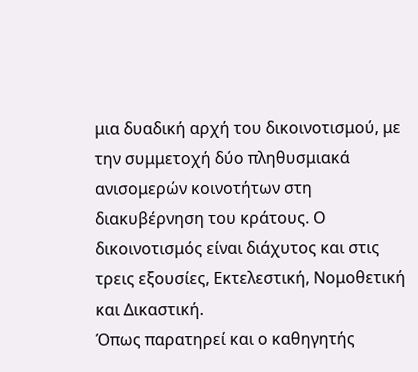μια δυαδική αρχή του δικοινοτισμού, με την συμμετοχή δύο πληθυσμιακά ανισομερών κοινοτήτων στη διακυβέρνηση του κράτους. Ο δικοινοτισμός είναι διάχυτος και στις τρεις εξουσίες, Εκτελεστική, Νομοθετική και Δικαστική.
Όπως παρατηρεί και ο καθηγητής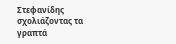Στεφανίδης σχολιάζοντας τα γραπτά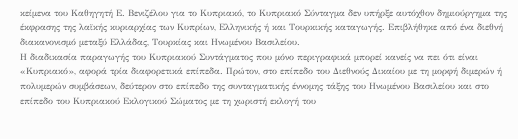κείμενα του Καθηγητή Ε. Βενιζέλου για το Κυπριακό, το Κυπριακό Σύνταγμα δεν υπήρξε αυτόχθον δημιούργημα της έκφρασης της λαϊκής κυριαρχίας των Κυπρίων, Ελληνικής ή και Τουρκικής καταγωγής. Επιβλήθηκε από ένα διεθνή διακανονισμό μεταξύ Ελλάδας, Τουρκίας και Ηνωμένου Βασιλείου.
Η διαδικασία παραγωγής του Κυπριακού Συντάγματος που μόνο περιγραφικά μπορεί κανείς να πει ότι είναι «Κυπριακό», αφορά τρία διαφορετικά επίπεδα. Πρώτον, στο επίπεδο του Διεθνούς Δικαίου με τη μορφή διμερών ή πολυμερών συμβάσεων, δεύτερον στο επίπεδο της συνταγματικής έννομης τάξης του Ηνωμένου Βασιλείου και στο επίπεδο του Κυπριακού Εκλογικού Σώματος με τη χωριστή εκλογή του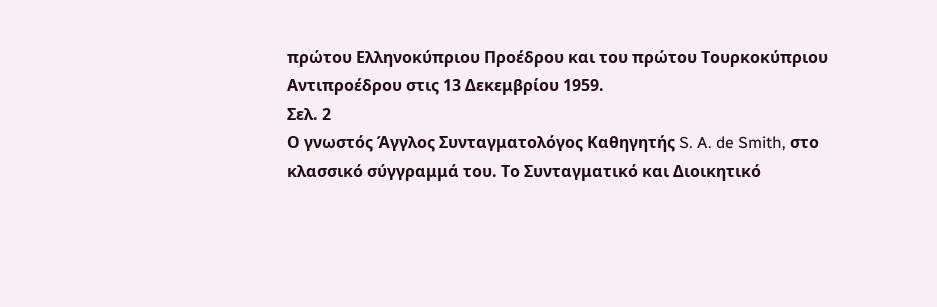πρώτου Ελληνοκύπριου Προέδρου και του πρώτου Τουρκοκύπριου Αντιπροέδρου στις 13 Δεκεμβρίου 1959.
Σελ. 2
Ο γνωστός Άγγλος Συνταγματολόγος Καθηγητής S. A. de Smith, στο κλασσικό σύγγραμμά του. Το Συνταγματικό και Διοικητικό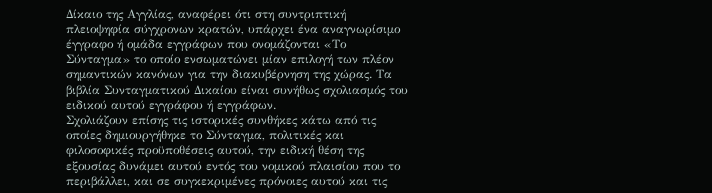Δίκαιο της Αγγλίας, αναφέρει ότι στη συντριπτική πλειοψηφία σύγχρονων κρατών, υπάρχει ένα αναγνωρίσιμο έγγραφο ή ομάδα εγγράφων που ονομάζονται «Το Σύνταγμα» το οποίο ενσωματώνει μίαν επιλογή των πλέον σημαντικών κανόνων για την διακυβέρνηση της χώρας. Τα βιβλία Συνταγματικού Δικαίου είναι συνήθως σχολιασμός του ειδικού αυτού εγγράφου ή εγγράφων.
Σχολιάζουν επίσης τις ιστορικές συνθήκες κάτω από τις οποίες δημιουργήθηκε το Σύνταγμα, πολιτικές και φιλοσοφικές προϋποθέσεις αυτού, την ειδική θέση της εξουσίας δυνάμει αυτού εντός του νομικού πλαισίου που το περιβάλλει, και σε συγκεκριμένες πρόνοιες αυτού και τις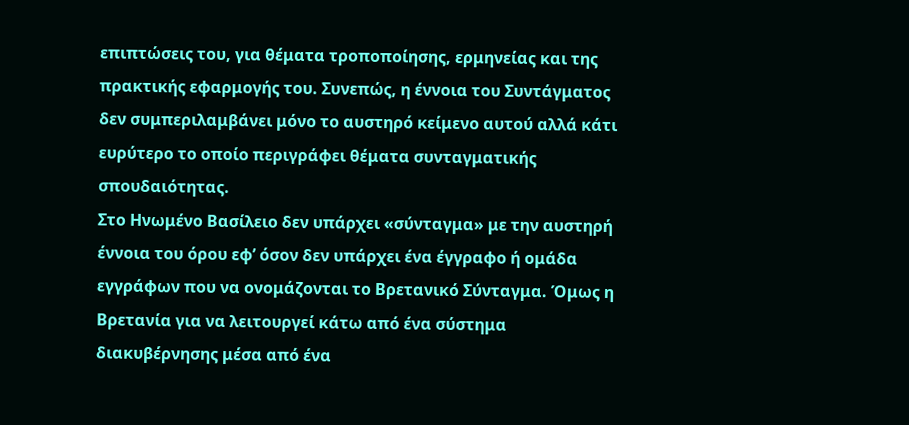επιπτώσεις του, για θέματα τροποποίησης, ερμηνείας και της πρακτικής εφαρμογής του. Συνεπώς, η έννοια του Συντάγματος δεν συμπεριλαμβάνει μόνο το αυστηρό κείμενο αυτού αλλά κάτι ευρύτερο το οποίο περιγράφει θέματα συνταγματικής σπουδαιότητας.
Στο Ηνωμένο Βασίλειο δεν υπάρχει «σύνταγμα» με την αυστηρή έννοια του όρου εφ’ όσον δεν υπάρχει ένα έγγραφο ή ομάδα εγγράφων που να ονομάζονται το Βρετανικό Σύνταγμα. Όμως η Βρετανία για να λειτουργεί κάτω από ένα σύστημα διακυβέρνησης μέσα από ένα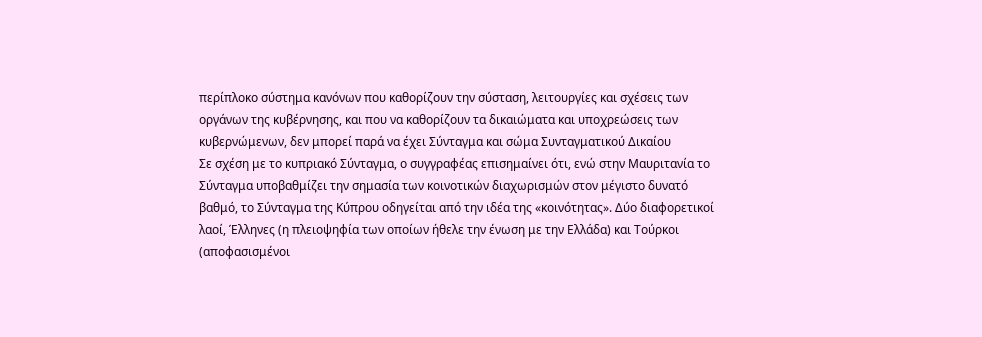περίπλοκο σύστημα κανόνων που καθορίζουν την σύσταση, λειτουργίες και σχέσεις των οργάνων της κυβέρνησης, και που να καθορίζουν τα δικαιώματα και υποχρεώσεις των κυβερνώμενων, δεν μπορεί παρά να έχει Σύνταγμα και σώμα Συνταγματικού Δικαίου
Σε σχέση με το κυπριακό Σύνταγμα, ο συγγραφέας επισημαίνει ότι, ενώ στην Μαυριτανία το Σύνταγμα υποβαθμίζει την σημασία των κοινοτικών διαχωρισμών στον μέγιστο δυνατό βαθμό, το Σύνταγμα της Κύπρου οδηγείται από την ιδέα της «κοινότητας». Δύο διαφορετικοί λαοί, Έλληνες (η πλειοψηφία των οποίων ήθελε την ένωση με την Ελλάδα) και Τούρκοι (αποφασισμένοι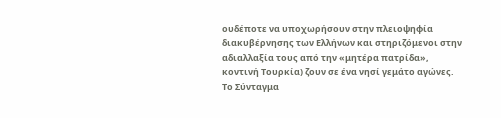ουδέποτε να υποχωρήσουν στην πλειοψηφία διακυβέρνησης των Ελλήνων και στηριζόμενοι στην αδιαλλαξία τους από την «μητέρα πατρίδα», κοντινή Τουρκία) ζουν σε ένα νησί γεμάτο αγώνες. Το Σύνταγμα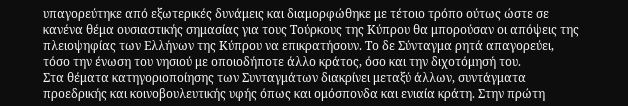υπαγορεύτηκε από εξωτερικές δυνάμεις και διαμορφώθηκε με τέτοιο τρόπο ούτως ώστε σε κανένα θέμα ουσιαστικής σημασίας για τους Τούρκους της Κύπρου θα μπορούσαν οι απόψεις της πλειοψηφίας των Ελλήνων της Κύπρου να επικρατήσουν. Το δε Σύνταγμα ρητά απαγορεύει, τόσο την ένωση του νησιού με οποιοδήποτε άλλο κράτος, όσο και την διχοτόμησή του.
Στα θέματα κατηγοριοποίησης των Συνταγμάτων διακρίνει μεταξύ άλλων, συντάγματα προεδρικής και κοινοβουλευτικής υφής όπως και ομόσπονδα και ενιαία κράτη. Στην πρώτη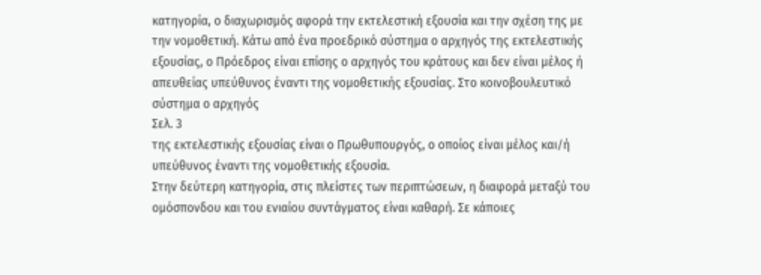κατηγορία, ο διαχωρισμός αφορά την εκτελεστική εξουσία και την σχέση της με την νομοθετική. Κάτω από ένα προεδρικό σύστημα ο αρχηγός της εκτελεστικής εξουσίας, ο Πρόεδρος είναι επίσης ο αρχηγός του κράτους και δεν είναι μέλος ή απευθείας υπεύθυνος έναντι της νομοθετικής εξουσίας. Στο κοινοβουλευτικό σύστημα ο αρχηγός
Σελ. 3
της εκτελεστικής εξουσίας είναι ο Πρωθυπουργός, ο οποίος είναι μέλος και/ή υπεύθυνος έναντι της νομοθετικής εξουσία.
Στην δεύτερη κατηγορία, στις πλείστες των περιπτώσεων, η διαφορά μεταξύ του ομόσπονδου και του ενιαίου συντάγματος είναι καθαρή. Σε κάποιες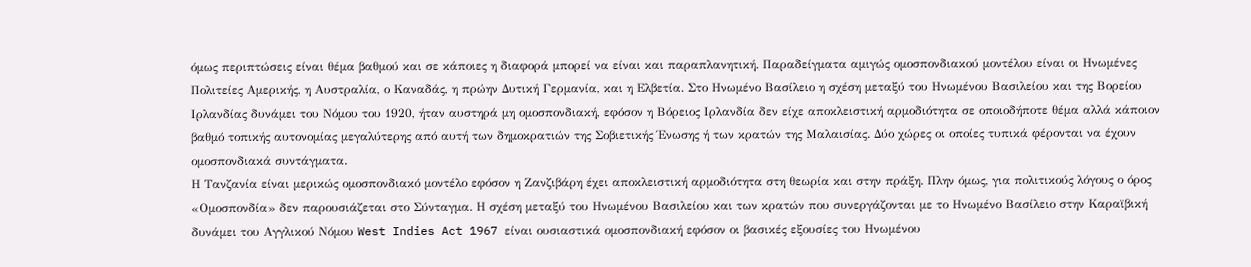όμως περιπτώσεις είναι θέμα βαθμού και σε κάποιες η διαφορά μπορεί να είναι και παραπλανητική. Παραδείγματα αμιγώς ομοσπονδιακού μοντέλου είναι οι Ηνωμένες Πολιτείες Αμερικής, η Αυστραλία, ο Καναδάς, η πρώην Δυτική Γερμανία, και η Ελβετία. Στο Ηνωμένο Βασίλειο η σχέση μεταξύ του Ηνωμένου Βασιλείου και της Βορείου Ιρλανδίας δυνάμει του Νόμου του 1920, ήταν αυστηρά μη ομοσπονδιακή, εφόσον η Βόρειος Ιρλανδία δεν είχε αποκλειστική αρμοδιότητα σε οποιοδήποτε θέμα αλλά κάποιον βαθμό τοπικής αυτονομίας μεγαλύτερης από αυτή των δημοκρατιών της Σοβιετικής Ένωσης ή των κρατών της Μαλαισίας. Δύο χώρες οι οποίες τυπικά φέρονται να έχουν ομοσπονδιακά συντάγματα.
Η Τανζανία είναι μερικώς ομοσπονδιακό μοντέλο εφόσον η Ζανζιβάρη έχει αποκλειστική αρμοδιότητα στη θεωρία και στην πράξη. Πλην όμως, για πολιτικούς λόγους ο όρος «Ομοσπονδία» δεν παρουσιάζεται στο Σύνταγμα. Η σχέση μεταξύ του Ηνωμένου Βασιλείου και των κρατών που συνεργάζονται με το Ηνωμένο Βασίλειο στην Καραϊβική δυνάμει του Αγγλικού Νόμου West Indies Act 1967 είναι ουσιαστικά ομοσπονδιακή εφόσον οι βασικές εξουσίες του Ηνωμένου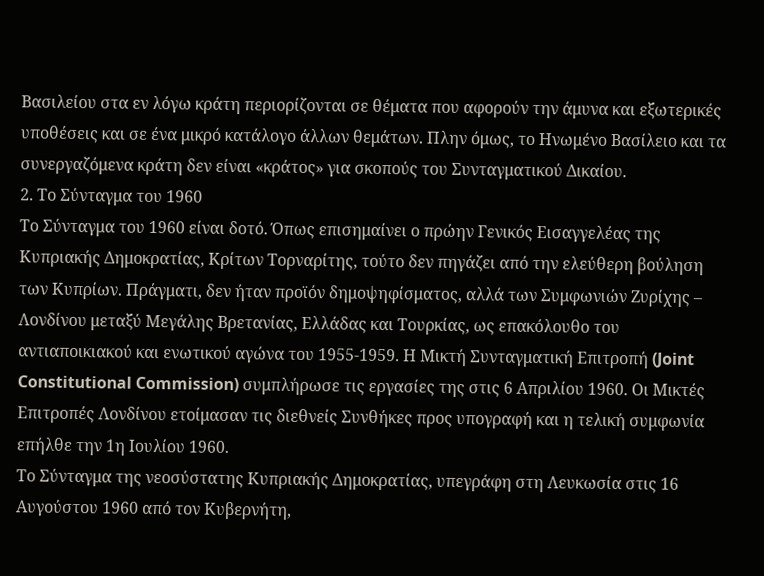Βασιλείου στα εν λόγω κράτη περιορίζονται σε θέματα που αφορούν την άμυνα και εξωτερικές υποθέσεις και σε ένα μικρό κατάλογο άλλων θεμάτων. Πλην όμως, το Ηνωμένο Βασίλειο και τα συνεργαζόμενα κράτη δεν είναι «κράτος» για σκοπούς του Συνταγματικού Δικαίου.
2. Το Σύνταγμα του 1960
Το Σύνταγμα του 1960 είναι δοτό. Όπως επισημαίνει ο πρώην Γενικός Εισαγγελέας της Κυπριακής Δημοκρατίας, Κρίτων Τορναρίτης, τούτο δεν πηγάζει από την ελεύθερη βούληση των Κυπρίων. Πράγματι, δεν ήταν προϊόν δημοψηφίσματος, αλλά των Συμφωνιών Ζυρίχης – Λονδίνου μεταξύ Μεγάλης Βρετανίας, Ελλάδας και Τουρκίας, ως επακόλουθο του αντιαποικιακού και ενωτικού αγώνα του 1955-1959. Η Μικτή Συνταγματική Επιτροπή (Joint Constitutional Commission) συμπλήρωσε τις εργασίες της στις 6 Απριλίου 1960. Οι Μικτές Επιτροπές Λονδίνου ετοίμασαν τις διεθνείς Συνθήκες προς υπογραφή και η τελική συμφωνία επήλθε την 1η Ιουλίου 1960.
Το Σύνταγμα της νεοσύστατης Κυπριακής Δημοκρατίας, υπεγράφη στη Λευκωσία στις 16 Αυγούστου 1960 από τον Κυβερνήτη,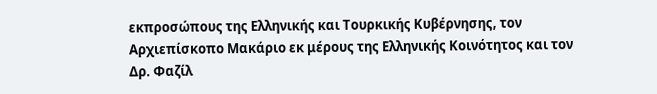εκπροσώπους της Ελληνικής και Τουρκικής Κυβέρνησης, τον Αρχιεπίσκοπο Μακάριο εκ μέρους της Ελληνικής Κοινότητος και τον Δρ. Φαζίλ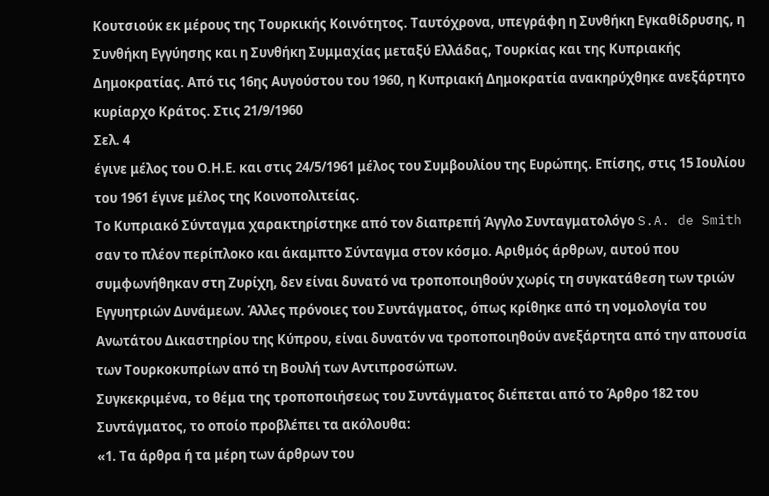Κουτσιούκ εκ μέρους της Τουρκικής Κοινότητος. Ταυτόχρονα, υπεγράφη η Συνθήκη Εγκαθίδρυσης, η Συνθήκη Εγγύησης και η Συνθήκη Συμμαχίας μεταξύ Ελλάδας, Τουρκίας και της Κυπριακής Δημοκρατίας. Από τις 16ης Αυγούστου του 1960, η Κυπριακή Δημοκρατία ανακηρύχθηκε ανεξάρτητο κυρίαρχο Κράτος. Στις 21/9/1960
Σελ. 4
έγινε μέλος του Ο.Η.Ε. και στις 24/5/1961 μέλος του Συμβουλίου της Ευρώπης. Επίσης, στις 15 Ιουλίου του 1961 έγινε μέλος της Κοινοπολιτείας.
Το Κυπριακό Σύνταγμα χαρακτηρίστηκε από τον διαπρεπή Άγγλο Συνταγματολόγο S.A. de Smith σαν το πλέον περίπλοκο και άκαμπτο Σύνταγμα στον κόσμο. Αριθμός άρθρων, αυτού που συμφωνήθηκαν στη Ζυρίχη, δεν είναι δυνατό να τροποποιηθούν χωρίς τη συγκατάθεση των τριών Εγγυητριών Δυνάμεων. Άλλες πρόνοιες του Συντάγματος, όπως κρίθηκε από τη νομολογία του Ανωτάτου Δικαστηρίου της Κύπρου, είναι δυνατόν να τροποποιηθούν ανεξάρτητα από την απουσία των Τουρκοκυπρίων από τη Βουλή των Αντιπροσώπων.
Συγκεκριμένα, το θέμα της τροποποιήσεως του Συντάγματος διέπεται από το Άρθρο 182 του Συντάγματος, το οποίο προβλέπει τα ακόλουθα:
«1. Τα άρθρα ή τα μέρη των άρθρων του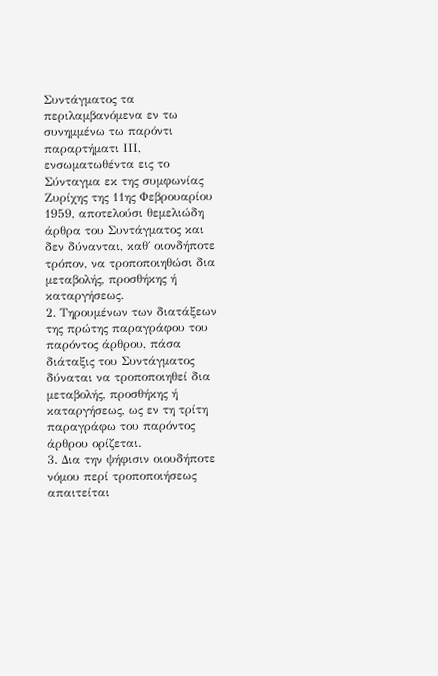Συντάγματος τα περιλαμβανόμενα εν τω συνημμένω τω παρόντι παραρτήματι ΙΙΙ, ενσωματωθέντα εις το Σύνταγμα εκ της συμφωνίας Ζυρίχης της 11ης Φεβρουαρίου 1959, αποτελούσι θεμελιώδη άρθρα του Συντάγματος και δεν δύνανται, καθ΄ οιονδήποτε τρόπον, να τροποποιηθώσι δια μεταβολής, προσθήκης ή καταργήσεως.
2. Τηρουμένων των διατάξεων της πρώτης παραγράφου του παρόντος άρθρου, πάσα διάταξις του Συντάγματος δύναται να τροποποιηθεί δια μεταβολής, προσθήκης ή καταργήσεως, ως εν τη τρίτη παραγράφω του παρόντος άρθρου ορίζεται.
3. Δια την ψήφισιν οιουδήποτε νόμου περί τροποποιήσεως απαιτείται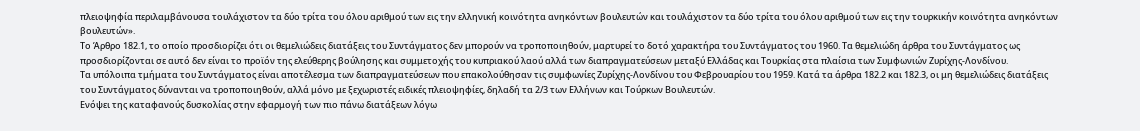πλειοψηφία περιλαμβάνουσα τουλάχιστον τα δύο τρίτα του όλου αριθμού των εις την ελληνική κοινότητα ανηκόντων βουλευτών και τουλάχιστον τα δύο τρίτα του όλου αριθμού των εις την τουρκικήν κοινότητα ανηκόντων βουλευτών».
Το Άρθρο 182.1, το οποίο προσδιορίζει ότι οι θεμελιώδεις διατάξεις του Συντάγματος δεν μπορούν να τροποποιηθούν, μαρτυρεί το δοτό χαρακτήρα του Συντάγματος του 1960. Τα θεμελιώδη άρθρα του Συντάγματος ως προσδιορίζονται σε αυτό δεν είναι το προϊόν της ελεύθερης βούλησης και συμμετοχής του κυπριακού λαού αλλά των διαπραγματεύσεων μεταξύ Ελλάδας και Τουρκίας στα πλαίσια των Συμφωνιών Ζυρίχης-Λονδίνου.
Τα υπόλοιπα τμήματα του Συντάγματος είναι αποτέλεσμα των διαπραγματεύσεων που επακολούθησαν τις συμφωνίες Ζυρίχης-Λονδίνου του Φεβρουαρίου του 1959. Κατά τα άρθρα 182.2 και 182.3, οι μη θεμελιώδεις διατάξεις του Συντάγματος δύνανται να τροποποιηθούν, αλλά μόνο με ξεχωριστές ειδικές πλειοψηφίες, δηλαδή τα 2/3 των Ελλήνων και Τούρκων Βουλευτών.
Ενόψει της καταφανούς δυσκολίας στην εφαρμογή των πιο πάνω διατάξεων λόγω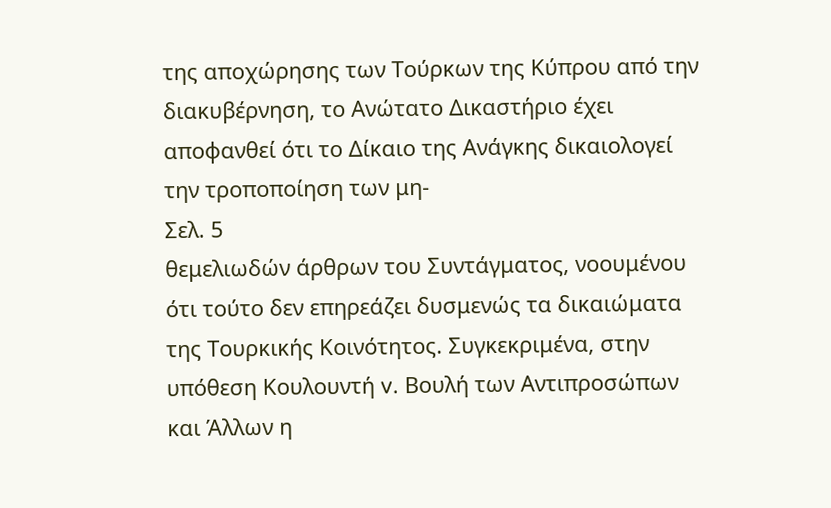της αποχώρησης των Τούρκων της Κύπρου από την διακυβέρνηση, το Ανώτατο Δικαστήριο έχει αποφανθεί ότι το Δίκαιο της Ανάγκης δικαιολογεί την τροποποίηση των μη-
Σελ. 5
θεμελιωδών άρθρων του Συντάγματος, νοουμένου ότι τούτο δεν επηρεάζει δυσμενώς τα δικαιώματα της Τουρκικής Κοινότητος. Συγκεκριμένα, στην υπόθεση Κουλουντή v. Βουλή των Αντιπροσώπων και Άλλων η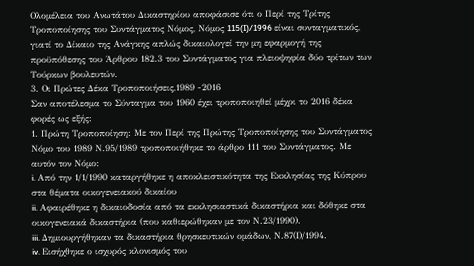Ολομέλεια του Ανωτάτου Δικαστηρίου αποφάσισε ότι ο Περί της Τρίτης Τροποποίησης του Συντάγματος Νόμος, Νόμος 115(I)/1996 είναι συνταγματικός, γιατί το Δίκαιο της Ανάγκης απλώς δικαιολογεί την μη εφαρμογή της προϋπόθεσης του Άρθρου 182.3 του Συντάγματος για πλειοψηφία δύο τρίτων των Τούρκων βουλευτών.
3. Οι Πρώτες Δέκα Τροποποιήσεις,1989 -2016
Σαν αποτέλεσμα το Σύνταγμα του 1960 έχει τροποποιηθεί μέχρι το 2016 δέκα φορές ως εξής:
1. Πρώτη Τροποποίηση: Με τον Περί της Πρώτης Τροποποίησης του Συντάγματος Νόμο του 1989 Ν.95/1989 τροποποιήθηκε το άρθρο 111 του Συντάγματος. Με αυτόν τον Νόμο:
i. Από την 1/1/1990 καταργήθηκε η αποκλειστικότητα της Εκκλησίας της Κύπρου στα θέματα οικογενειακού δικαίου
ii. Αφαιρέθηκε η δικαιοδοσία από τα εκκλησιαστικά δικαστήρια και δόθηκε στα οικογενειακά δικαστήρια (που καθιερώθηκαν με τον Ν.23/1990).
iii. Δημιουργήθηκαν τα δικαστήρια θρησκευτικών ομάδων, Ν.87(Ι)/1994.
iv. Εισήχθηκε ο ισχυρός κλονισμός του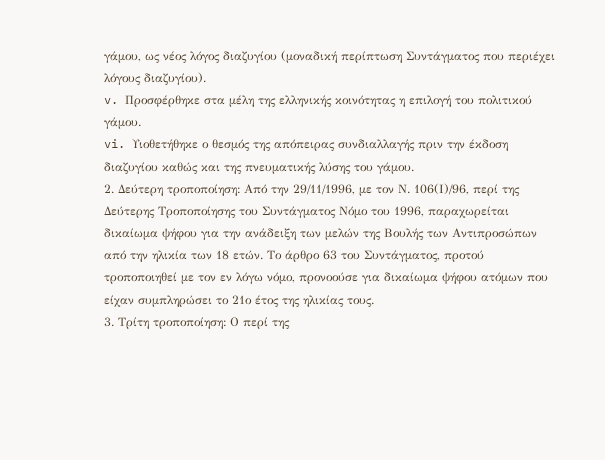γάμου, ως νέος λόγος διαζυγίου (μοναδική περίπτωση Συντάγματος που περιέχει λόγους διαζυγίου).
v. Προσφέρθηκε στα μέλη της ελληνικής κοινότητας η επιλογή του πολιτικού γάμου.
vi. Υιοθετήθηκε ο θεσμός της απόπειρας συνδιαλλαγής πριν την έκδοση διαζυγίου καθώς και της πνευματικής λύσης του γάμου.
2. Δεύτερη τροποποίηση: Από την 29/11/1996, με τον Ν. 106(Ι)/96, περί της Δεύτερης Τροποποίησης του Συντάγματος Νόμο του 1996, παραχωρείται δικαίωμα ψήφου για την ανάδειξη των μελών της Βουλής των Αντιπροσώπων από την ηλικία των 18 ετών. Το άρθρο 63 του Συντάγματος, προτού τροποποιηθεί με τον εν λόγω νόμο, προνοούσε για δικαίωμα ψήφου ατόμων που είχαν συμπληρώσει το 21ο έτος της ηλικίας τους.
3. Τρίτη τροποποίηση: Ο περί της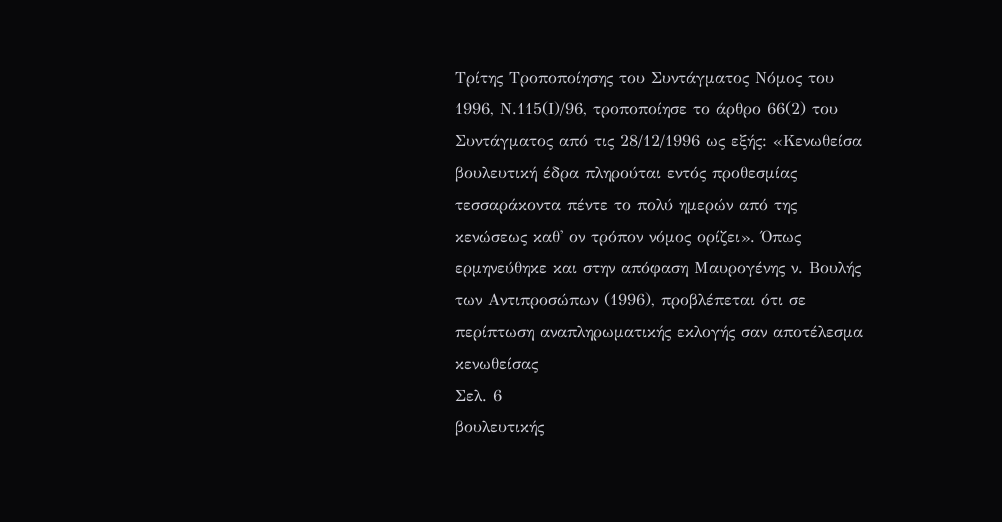Τρίτης Τροποποίησης του Συντάγματος Νόμος του 1996, Ν.115(Ι)/96, τροποποίησε το άρθρο 66(2) του Συντάγματος από τις 28/12/1996 ως εξής: «Κενωθείσα βουλευτική έδρα πληρούται εντός προθεσμίας τεσσαράκοντα πέντε το πολύ ημερών από της κενώσεως καθ' ον τρόπον νόμος ορίζει». Όπως ερμηνεύθηκε και στην απόφαση Μαυρογένης ν. Βουλής των Αντιπροσώπων (1996), προβλέπεται ότι σε περίπτωση αναπληρωματικής εκλογής σαν αποτέλεσμα κενωθείσας
Σελ. 6
βουλευτικής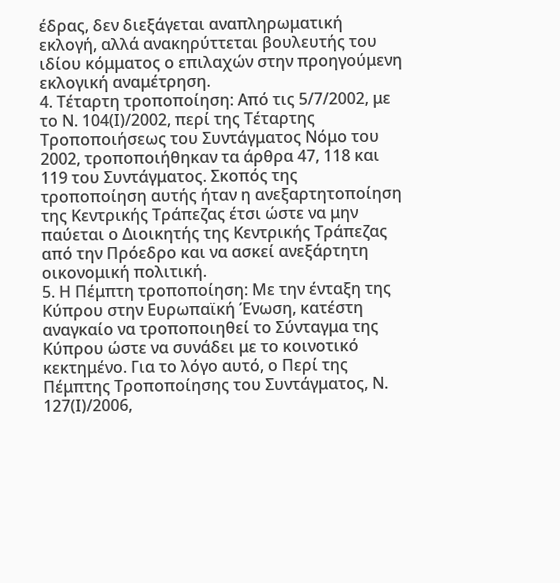έδρας, δεν διεξάγεται αναπληρωματική εκλογή, αλλά ανακηρύττεται βουλευτής του ιδίου κόμματος ο επιλαχών στην προηγούμενη εκλογική αναμέτρηση.
4. Τέταρτη τροποποίηση: Από τις 5/7/2002, με το Ν. 104(Ι)/2002, περί της Τέταρτης Τροποποιήσεως του Συντάγματος Νόμο του 2002, τροποποιήθηκαν τα άρθρα 47, 118 και 119 του Συντάγματος. Σκοπός της τροποποίηση αυτής ήταν η ανεξαρτητοποίηση της Κεντρικής Τράπεζας έτσι ώστε να μην παύεται ο Διοικητής της Κεντρικής Τράπεζας από την Πρόεδρο και να ασκεί ανεξάρτητη οικονομική πολιτική.
5. Η Πέμπτη τροποποίηση: Με την ένταξη της Κύπρου στην Ευρωπαϊκή Ένωση, κατέστη αναγκαίο να τροποποιηθεί το Σύνταγμα της Κύπρου ώστε να συνάδει με το κοινοτικό κεκτημένο. Για το λόγο αυτό, ο Περί της Πέμπτης Τροποποίησης του Συντάγματος, Ν. 127(Ι)/2006,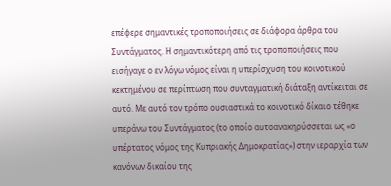επέφερε σημαντικές τροποποιήσεις σε διάφορα άρθρα του Συντάγματος. Η σημαντικότερη από τις τροποποιήσεις που εισήγαγε ο εν λόγω νόμος είναι η υπερίσχυση του κοινοτικού κεκτημένου σε περίπτωση που συνταγματική διάταξη αντίκειται σε αυτό. Με αυτό τον τρόπο ουσιαστικά το κοινοτικό δίκαιο τέθηκε υπεράνω του Συντάγματος (το οποίο αυτοανακηρύσσεται ως «ο υπέρτατος νόμος της Κυπριακής Δημοκρατίας») στην ιεραρχία των κανόνων δικαίου της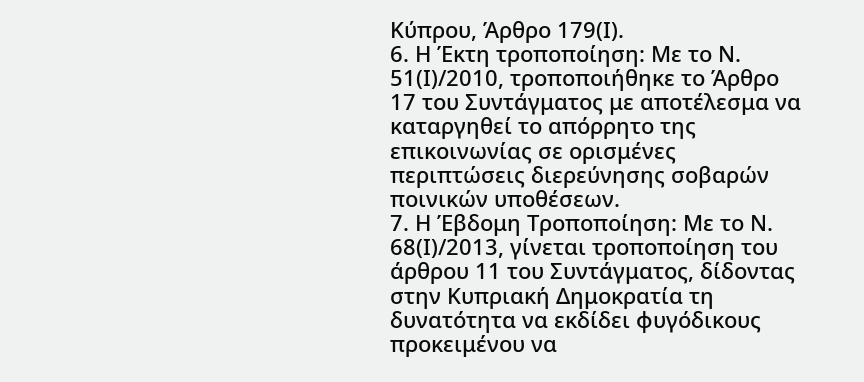Κύπρου, Άρθρο 179(Ι).
6. Η Έκτη τροποποίηση: Με το Ν. 51(Ι)/2010, τροποποιήθηκε το Άρθρο 17 του Συντάγματος με αποτέλεσμα να καταργηθεί το απόρρητο της επικοινωνίας σε ορισμένες περιπτώσεις διερεύνησης σοβαρών ποινικών υποθέσεων.
7. Η Έβδομη Τροποποίηση: Με το Ν. 68(Ι)/2013, γίνεται τροποποίηση του άρθρου 11 του Συντάγματος, δίδοντας στην Κυπριακή Δημοκρατία τη δυνατότητα να εκδίδει φυγόδικους προκειμένου να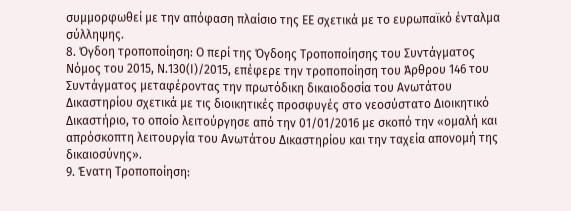συμμορφωθεί με την απόφαση πλαίσιο της ΕΕ σχετικά με το ευρωπαϊκό ένταλμα σύλληψης.
8. Όγδοη τροποποίηση: Ο περί της Όγδοης Τροποποίησης του Συντάγματος Νόμος του 2015, Ν.130(Ι)/2015, επέφερε την τροποποίηση του Άρθρου 146 του Συντάγματος μεταφέροντας την πρωτόδικη δικαιοδοσία του Ανωτάτου Δικαστηρίου σχετικά με τις διοικητικές προσφυγές στο νεοσύστατο Διοικητικό Δικαστήριο, το οποίο λειτούργησε από την 01/01/2016 με σκοπό την «ομαλή και απρόσκοπτη λειτουργία του Ανωτάτου Δικαστηρίου και την ταχεία απονομή της δικαιοσύνης».
9. Ένατη Τροποποίηση: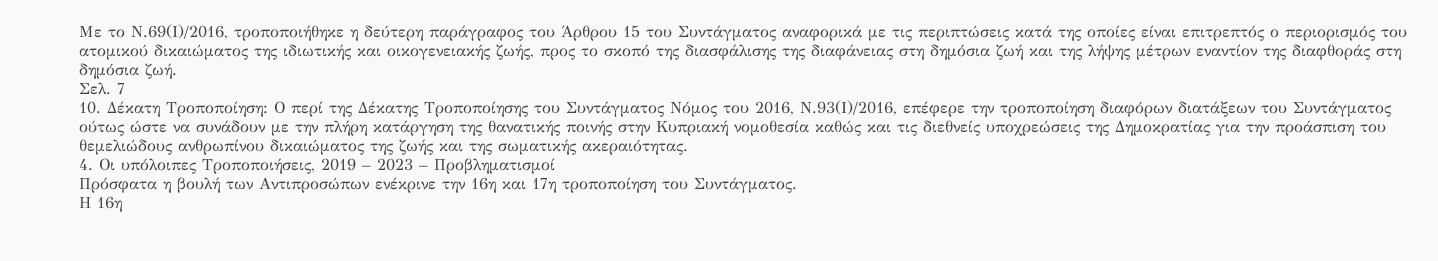Με το Ν.69(Ι)/2016, τροποποιήθηκε η δεύτερη παράγραφος του Άρθρου 15 του Συντάγματος αναφορικά με τις περιπτώσεις κατά της οποίες είναι επιτρεπτός ο περιορισμός του ατομικού δικαιώματος της ιδιωτικής και οικογενειακής ζωής, προς το σκοπό της διασφάλισης της διαφάνειας στη δημόσια ζωή και της λήψης μέτρων εναντίον της διαφθοράς στη δημόσια ζωή.
Σελ. 7
10. Δέκατη Τροποποίηση: Ο περί της Δέκατης Τροποποίησης του Συντάγματος Νόμος του 2016, Ν.93(Ι)/2016, επέφερε την τροποποίηση διαφόρων διατάξεων του Συντάγματος ούτως ώστε να συνάδουν με την πλήρη κατάργηση της θανατικής ποινής στην Κυπριακή νομοθεσία καθώς και τις διεθνείς υποχρεώσεις της Δημοκρατίας για την προάσπιση του θεμελιώδους ανθρωπίνου δικαιώματος της ζωής και της σωματικής ακεραιότητας.
4. Οι υπόλοιπες Τροποποιήσεις, 2019 – 2023 – Προβληματισμοί
Πρόσφατα η βουλή των Αντιπροσώπων ενέκρινε την 16η και 17η τροποποίηση του Συντάγματος.
Η 16η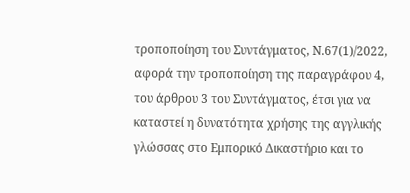τροποποίηση του Συντάγματος, Ν.67(1)/2022, αφορά την τροποποίηση της παραγράφου 4, του άρθρου 3 του Συντάγματος, έτσι για να καταστεί η δυνατότητα χρήσης της αγγλικής γλώσσας στο Εμπορικό Δικαστήριο και το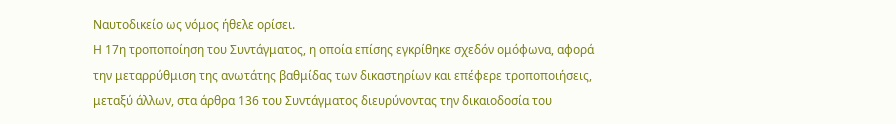Ναυτοδικείο ως νόμος ήθελε ορίσει.
Η 17η τροποποίηση του Συντάγματος, η οποία επίσης εγκρίθηκε σχεδόν ομόφωνα, αφορά την μεταρρύθμιση της ανωτάτης βαθμίδας των δικαστηρίων και επέφερε τροποποιήσεις, μεταξύ άλλων, στα άρθρα 136 του Συντάγματος διευρύνοντας την δικαιοδοσία του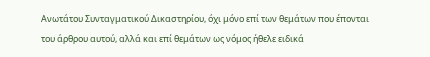Ανωτάτου Συνταγματικού Δικαστηρίου, όχι μόνο επί των θεμάτων που έπονται του άρθρου αυτού, αλλά και επί θεμάτων ως νόμος ήθελε ειδικά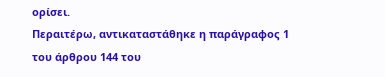ορίσει.
Περαιτέρω, αντικαταστάθηκε η παράγραφος 1 του άρθρου 144 του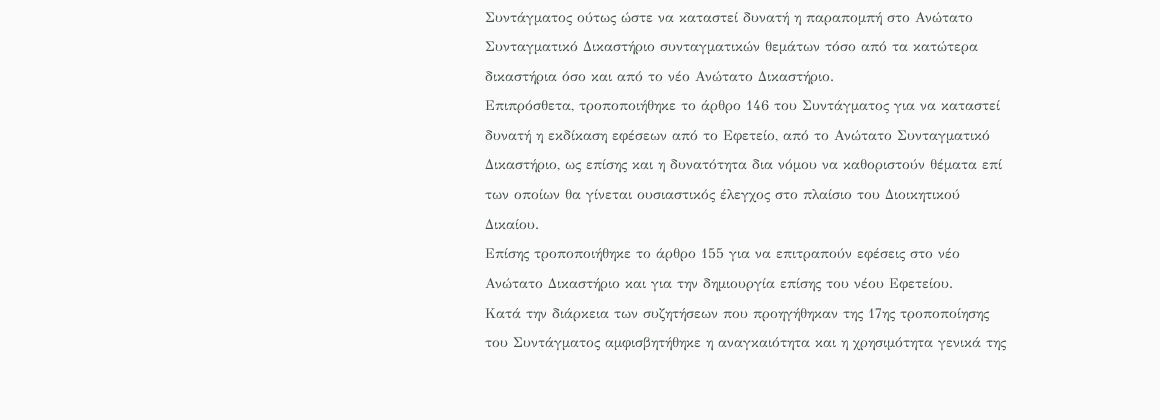Συντάγματος ούτως ώστε να καταστεί δυνατή η παραπομπή στο Ανώτατο Συνταγματικό Δικαστήριο συνταγματικών θεμάτων τόσο από τα κατώτερα δικαστήρια όσο και από το νέο Ανώτατο Δικαστήριο.
Επιπρόσθετα, τροποποιήθηκε το άρθρο 146 του Συντάγματος για να καταστεί δυνατή η εκδίκαση εφέσεων από το Εφετείο, από το Ανώτατο Συνταγματικό Δικαστήριο, ως επίσης και η δυνατότητα δια νόμου να καθοριστούν θέματα επί των οποίων θα γίνεται ουσιαστικός έλεγχος στο πλαίσιο του Διοικητικού Δικαίου.
Επίσης τροποποιήθηκε το άρθρο 155 για να επιτραπούν εφέσεις στο νέο Ανώτατο Δικαστήριο και για την δημιουργία επίσης του νέου Εφετείου.
Κατά την διάρκεια των συζητήσεων που προηγήθηκαν της 17ης τροποποίησης του Συντάγματος αμφισβητήθηκε η αναγκαιότητα και η χρησιμότητα γενικά της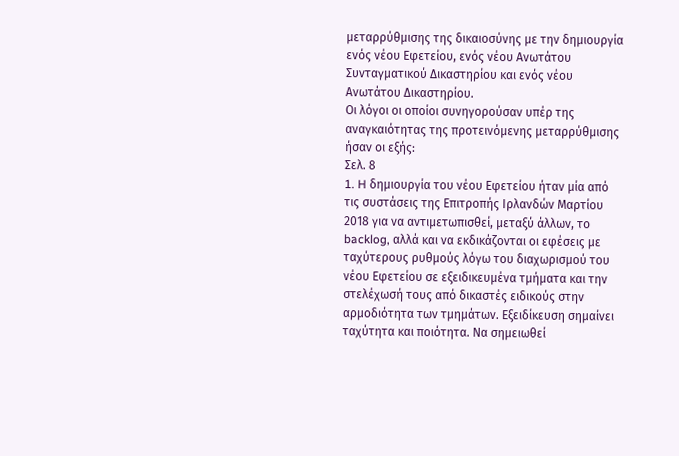μεταρρύθμισης της δικαιοσύνης με την δημιουργία ενός νέου Εφετείου, ενός νέου Ανωτάτου Συνταγματικού Δικαστηρίου και ενός νέου Ανωτάτου Δικαστηρίου.
Οι λόγοι οι οποίοι συνηγορούσαν υπέρ της αναγκαιότητας της προτεινόμενης μεταρρύθμισης ήσαν οι εξής:
Σελ. 8
1. H δημιουργία του νέου Εφετείου ήταν μία από τις συστάσεις της Επιτροπής Ιρλανδών Μαρτίου 2018 για να αντιμετωπισθεί, μεταξύ άλλων, το backlog, αλλά και να εκδικάζονται οι εφέσεις με ταχύτερους ρυθμούς λόγω του διαχωρισμού του νέου Εφετείου σε εξειδικευμένα τμήματα και την στελέχωσή τους από δικαστές ειδικούς στην αρμοδιότητα των τμημάτων. Εξειδίκευση σημαίνει ταχύτητα και ποιότητα. Να σημειωθεί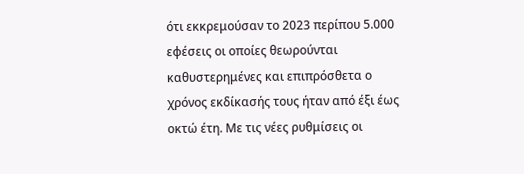ότι εκκρεμούσαν το 2023 περίπου 5.000 εφέσεις οι οποίες θεωρούνται καθυστερημένες και επιπρόσθετα ο χρόνος εκδίκασής τους ήταν από έξι έως οκτώ έτη. Με τις νέες ρυθμίσεις οι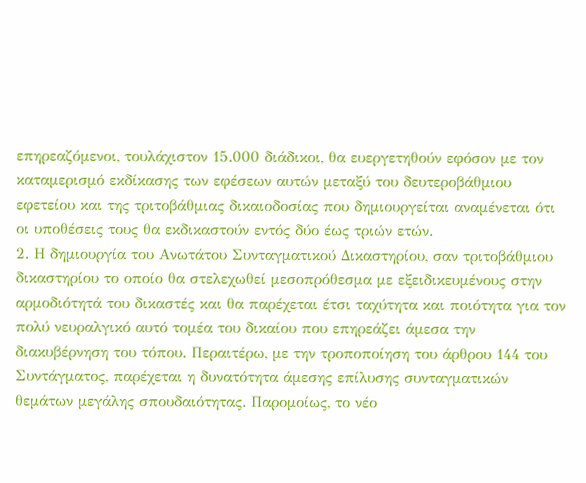επηρεαζόμενοι, τουλάχιστον 15.000 διάδικοι, θα ευεργετηθούν εφόσον με τον καταμερισμό εκδίκασης των εφέσεων αυτών μεταξύ του δευτεροβάθμιου εφετείου και της τριτοβάθμιας δικαιοδοσίας που δημιουργείται αναμένεται ότι οι υποθέσεις τους θα εκδικαστούν εντός δύο έως τριών ετών.
2. Η δημιουργία του Ανωτάτου Συνταγματικού Δικαστηρίου, σαν τριτοβάθμιου δικαστηρίου το οποίο θα στελεχωθεί μεσοπρόθεσμα με εξειδικευμένους στην αρμοδιότητά του δικαστές και θα παρέχεται έτσι ταχύτητα και ποιότητα για τον πολύ νευραλγικό αυτό τομέα του δικαίου που επηρεάζει άμεσα την διακυβέρνηση του τόπου. Περαιτέρω, με την τροποποίηση του άρθρου 144 του Συντάγματος, παρέχεται η δυνατότητα άμεσης επίλυσης συνταγματικών θεμάτων μεγάλης σπουδαιότητας. Παρομοίως, το νέο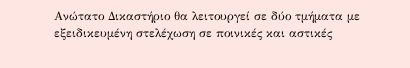Ανώτατο Δικαστήριο θα λειτουργεί σε δύο τμήματα με εξειδικευμένη στελέχωση σε ποινικές και αστικές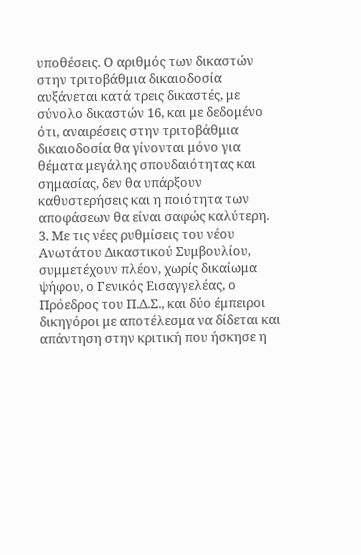υποθέσεις. Ο αριθμός των δικαστών στην τριτοβάθμια δικαιοδοσία αυξάνεται κατά τρεις δικαστές, με σύνολο δικαστών 16, και με δεδομένο ότι, αναιρέσεις στην τριτοβάθμια δικαιοδοσία θα γίνονται μόνο για θέματα μεγάλης σπουδαιότητας και σημασίας, δεν θα υπάρξουν καθυστερήσεις και η ποιότητα των αποφάσεων θα είναι σαφώς καλύτερη.
3. Με τις νέες ρυθμίσεις του νέου Ανωτάτου Δικαστικού Συμβουλίου, συμμετέχουν πλέον, χωρίς δικαίωμα ψήφου, ο Γενικός Εισαγγελέας, ο Πρόεδρος του Π.Δ.Σ., και δύο έμπειροι δικηγόροι με αποτέλεσμα να δίδεται και απάντηση στην κριτική που ήσκησε η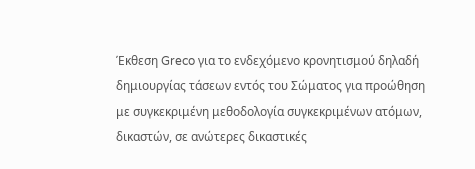Έκθεση Greco για το ενδεχόμενο κρονητισμού δηλαδή δημιουργίας τάσεων εντός του Σώματος για προώθηση με συγκεκριμένη μεθοδολογία συγκεκριμένων ατόμων, δικαστών, σε ανώτερες δικαστικές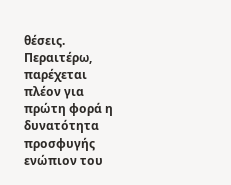θέσεις. Περαιτέρω, παρέχεται πλέον για πρώτη φορά η δυνατότητα προσφυγής ενώπιον του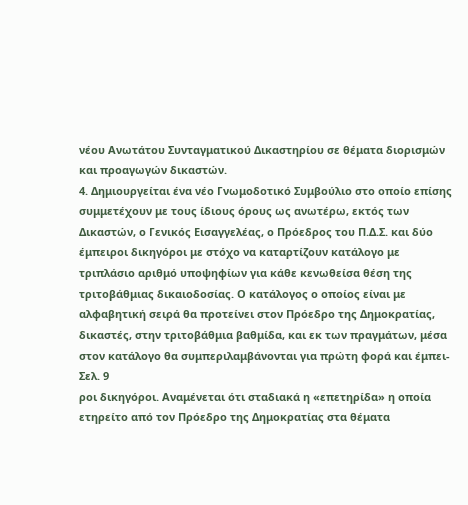νέου Ανωτάτου Συνταγματικού Δικαστηρίου σε θέματα διορισμών και προαγωγών δικαστών.
4. Δημιουργείται ένα νέο Γνωμοδοτικό Συμβούλιο στο οποίο επίσης συμμετέχουν με τους ίδιους όρους ως ανωτέρω, εκτός των Δικαστών, ο Γενικός Εισαγγελέας, ο Πρόεδρος του Π.Δ.Σ. και δύο έμπειροι δικηγόροι με στόχο να καταρτίζουν κατάλογο με τριπλάσιο αριθμό υποψηφίων για κάθε κενωθείσα θέση της τριτοβάθμιας δικαιοδοσίας. Ο κατάλογος ο οποίος είναι με αλφαβητική σειρά θα προτείνει στον Πρόεδρο της Δημοκρατίας, δικαστές, στην τριτοβάθμια βαθμίδα, και εκ των πραγμάτων, μέσα στον κατάλογο θα συμπεριλαμβάνονται για πρώτη φορά και έμπει-
Σελ. 9
ροι δικηγόροι. Αναμένεται ότι σταδιακά η «επετηρίδα» η οποία ετηρείτο από τον Πρόεδρο της Δημοκρατίας στα θέματα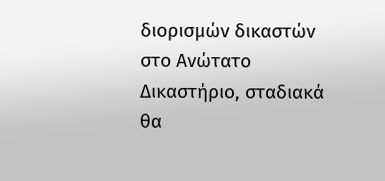διορισμών δικαστών στο Ανώτατο Δικαστήριο, σταδιακά θα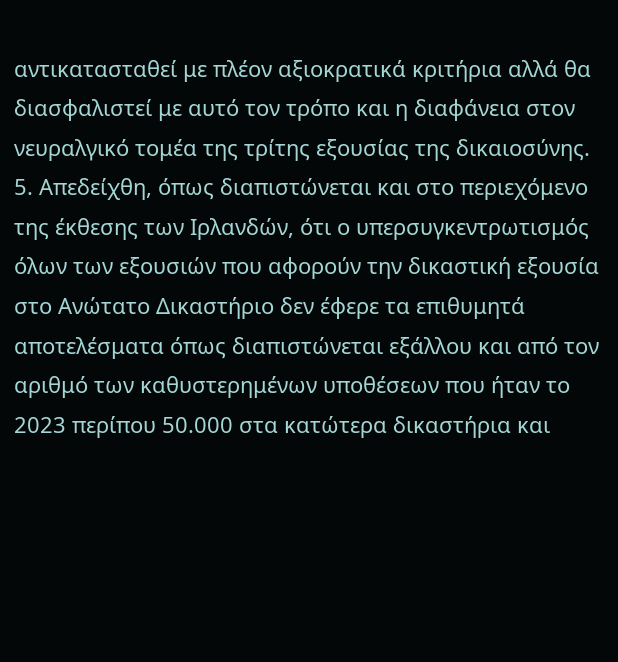αντικατασταθεί με πλέον αξιοκρατικά κριτήρια αλλά θα διασφαλιστεί με αυτό τον τρόπο και η διαφάνεια στον νευραλγικό τομέα της τρίτης εξουσίας της δικαιοσύνης.
5. Απεδείχθη, όπως διαπιστώνεται και στο περιεχόμενο της έκθεσης των Ιρλανδών, ότι ο υπερσυγκεντρωτισμός όλων των εξουσιών που αφορούν την δικαστική εξουσία στο Ανώτατο Δικαστήριο δεν έφερε τα επιθυμητά αποτελέσματα όπως διαπιστώνεται εξάλλου και από τον αριθμό των καθυστερημένων υποθέσεων που ήταν το 2023 περίπου 50.000 στα κατώτερα δικαστήρια και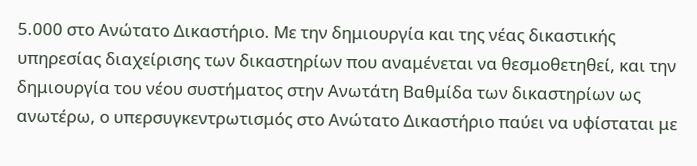5.000 στο Ανώτατο Δικαστήριο. Με την δημιουργία και της νέας δικαστικής υπηρεσίας διαχείρισης των δικαστηρίων που αναμένεται να θεσμοθετηθεί, και την δημιουργία του νέου συστήματος στην Ανωτάτη Βαθμίδα των δικαστηρίων ως ανωτέρω, ο υπερσυγκεντρωτισμός στο Ανώτατο Δικαστήριο παύει να υφίσταται με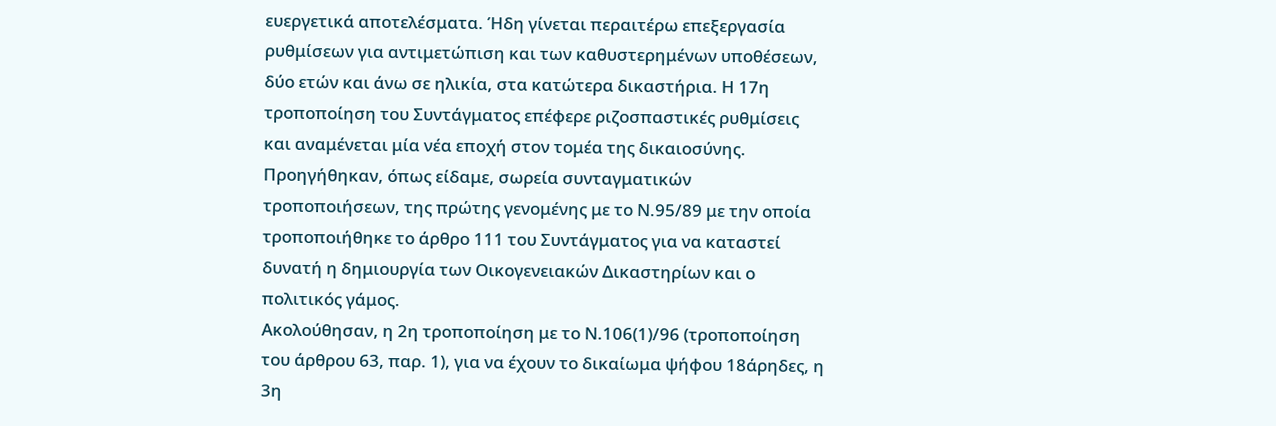ευεργετικά αποτελέσματα. Ήδη γίνεται περαιτέρω επεξεργασία ρυθμίσεων για αντιμετώπιση και των καθυστερημένων υποθέσεων, δύο ετών και άνω σε ηλικία, στα κατώτερα δικαστήρια. Η 17η τροποποίηση του Συντάγματος επέφερε ριζοσπαστικές ρυθμίσεις και αναμένεται μία νέα εποχή στον τομέα της δικαιοσύνης.
Προηγήθηκαν, όπως είδαμε, σωρεία συνταγματικών τροποποιήσεων, της πρώτης γενομένης με το Ν.95/89 με την οποία τροποποιήθηκε το άρθρο 111 του Συντάγματος για να καταστεί δυνατή η δημιουργία των Οικογενειακών Δικαστηρίων και ο πολιτικός γάμος.
Ακολούθησαν, η 2η τροποποίηση με το Ν.106(1)/96 (τροποποίηση του άρθρου 63, παρ. 1), για να έχουν το δικαίωμα ψήφου 18άρηδες, η 3η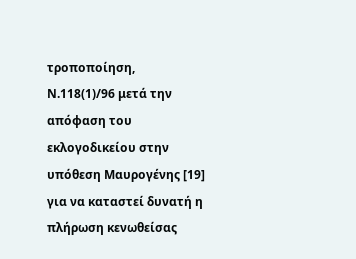τροποποίηση, Ν.118(1)/96 μετά την απόφαση του εκλογοδικείου στην υπόθεση Μαυρογένης [19] για να καταστεί δυνατή η πλήρωση κενωθείσας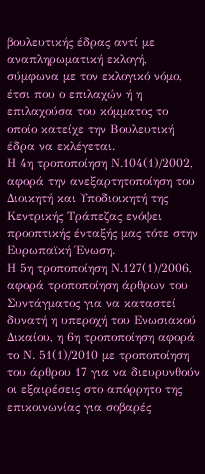βουλευτικής έδρας αντί με αναπληρωματική εκλογή, σύμφωνα με τον εκλογικό νόμο, έτσι που ο επιλαχών ή η επιλαχούσα του κόμματος το οποίο κατείχε την Βουλευτική έδρα να εκλέγεται.
Η 4η τροποποίηση Ν.104(1)/2002, αφορά την ανεξαρτητοποίηση του Διοικητή και Υποδιοικητή της Κεντρικής Τράπεζας ενόψει προοπτικής ένταξής μας τότε στην Ευρωπαϊκή Ένωση.
Η 5η τροποποίηση Ν.127(1)/2006, αφορά τροποποίηση άρθρων του Συντάγματος για να καταστεί δυνατή η υπεροχή του Ενωσιακού Δικαίου, η 6η τροποποίηση αφορά το Ν. 51(1)/2010 με τροποποίηση του άρθρου 17 για να διευρυνθούν οι εξαιρέσεις στο απόρρητο της επικοινωνίας για σοβαρές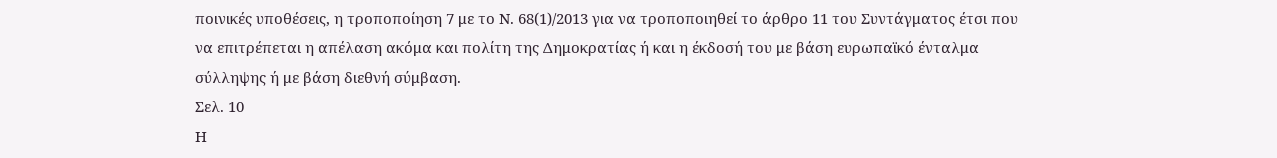ποινικές υποθέσεις, η τροποποίηση 7 με το Ν. 68(1)/2013 για να τροποποιηθεί το άρθρο 11 του Συντάγματος έτσι που να επιτρέπεται η απέλαση ακόμα και πολίτη της Δημοκρατίας ή και η έκδοσή του με βάση ευρωπαϊκό ένταλμα σύλληψης ή με βάση διεθνή σύμβαση.
Σελ. 10
Η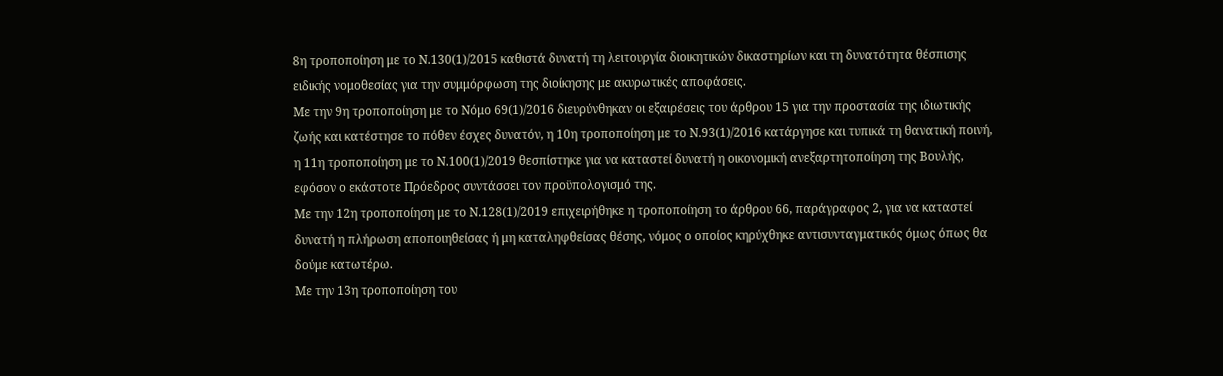8η τροποποίηση με το Ν.130(1)/2015 καθιστά δυνατή τη λειτουργία διοικητικών δικαστηρίων και τη δυνατότητα θέσπισης ειδικής νομοθεσίας για την συμμόρφωση της διοίκησης με ακυρωτικές αποφάσεις.
Με την 9η τροποποίηση με το Νόμο 69(1)/2016 διευρύνθηκαν οι εξαιρέσεις του άρθρου 15 για την προστασία της ιδιωτικής ζωής και κατέστησε το πόθεν έσχες δυνατόν, η 10η τροποποίηση με το Ν.93(1)/2016 κατάργησε και τυπικά τη θανατική ποινή, η 11η τροποποίηση με το Ν.100(1)/2019 θεσπίστηκε για να καταστεί δυνατή η οικονομική ανεξαρτητοποίηση της Βουλής, εφόσον ο εκάστοτε Πρόεδρος συντάσσει τον προϋπολογισμό της.
Με την 12η τροποποίηση με το Ν.128(1)/2019 επιχειρήθηκε η τροποποίηση το άρθρου 66, παράγραφος 2, για να καταστεί δυνατή η πλήρωση αποποιηθείσας ή μη καταληφθείσας θέσης, νόμος ο οποίος κηρύχθηκε αντισυνταγματικός όμως όπως θα δούμε κατωτέρω.
Με την 13η τροποποίηση του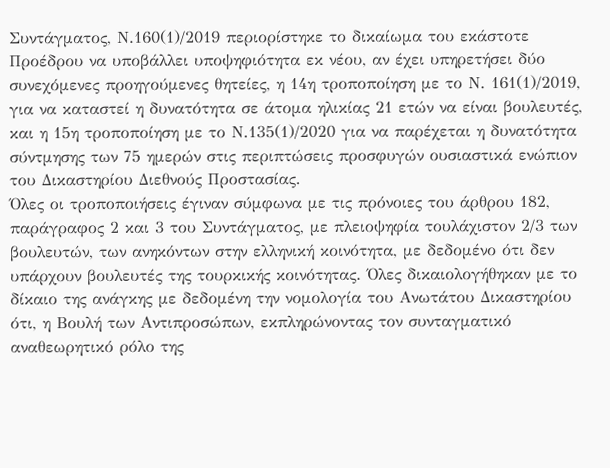Συντάγματος, Ν.160(1)/2019 περιορίστηκε το δικαίωμα του εκάστοτε Προέδρου να υποβάλλει υποψηφιότητα εκ νέου, αν έχει υπηρετήσει δύο συνεχόμενες προηγούμενες θητείες, η 14η τροποποίηση με το Ν. 161(1)/2019, για να καταστεί η δυνατότητα σε άτομα ηλικίας 21 ετών να είναι βουλευτές, και η 15η τροποποίηση με το Ν.135(1)/2020 για να παρέχεται η δυνατότητα σύντμησης των 75 ημερών στις περιπτώσεις προσφυγών ουσιαστικά ενώπιον του Δικαστηρίου Διεθνούς Προστασίας.
Όλες οι τροποποιήσεις έγιναν σύμφωνα με τις πρόνοιες του άρθρου 182, παράγραφος 2 και 3 του Συντάγματος, με πλειοψηφία τουλάχιστον 2/3 των βουλευτών, των ανηκόντων στην ελληνική κοινότητα, με δεδομένο ότι δεν υπάρχουν βουλευτές της τουρκικής κοινότητας. Όλες δικαιολογήθηκαν με το δίκαιο της ανάγκης με δεδομένη την νομολογία του Ανωτάτου Δικαστηρίου ότι, η Βουλή των Αντιπροσώπων, εκπληρώνοντας τον συνταγματικό αναθεωρητικό ρόλο της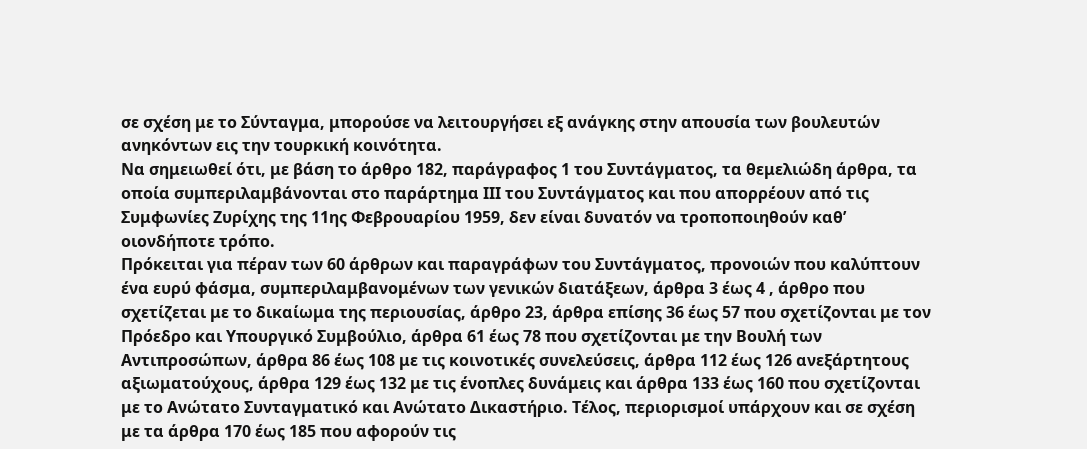σε σχέση με το Σύνταγμα, μπορούσε να λειτουργήσει εξ ανάγκης στην απουσία των βουλευτών ανηκόντων εις την τουρκική κοινότητα.
Να σημειωθεί ότι, με βάση το άρθρο 182, παράγραφος 1 του Συντάγματος, τα θεμελιώδη άρθρα, τα οποία συμπεριλαμβάνονται στο παράρτημα ΙΙΙ του Συντάγματος και που απορρέουν από τις Συμφωνίες Ζυρίχης της 11ης Φεβρουαρίου 1959, δεν είναι δυνατόν να τροποποιηθούν καθ’ οιονδήποτε τρόπο.
Πρόκειται για πέραν των 60 άρθρων και παραγράφων του Συντάγματος, προνοιών που καλύπτουν ένα ευρύ φάσμα, συμπεριλαμβανομένων των γενικών διατάξεων, άρθρα 3 έως 4 , άρθρο που σχετίζεται με το δικαίωμα της περιουσίας, άρθρο 23, άρθρα επίσης 36 έως 57 που σχετίζονται με τον Πρόεδρο και Υπουργικό Συμβούλιο, άρθρα 61 έως 78 που σχετίζονται με την Βουλή των Αντιπροσώπων, άρθρα 86 έως 108 με τις κοινοτικές συνελεύσεις, άρθρα 112 έως 126 ανεξάρτητους αξιωματούχους, άρθρα 129 έως 132 με τις ένοπλες δυνάμεις και άρθρα 133 έως 160 που σχετίζονται με το Ανώτατο Συνταγματικό και Ανώτατο Δικαστήριο. Τέλος, περιορισμοί υπάρχουν και σε σχέση με τα άρθρα 170 έως 185 που αφορούν τις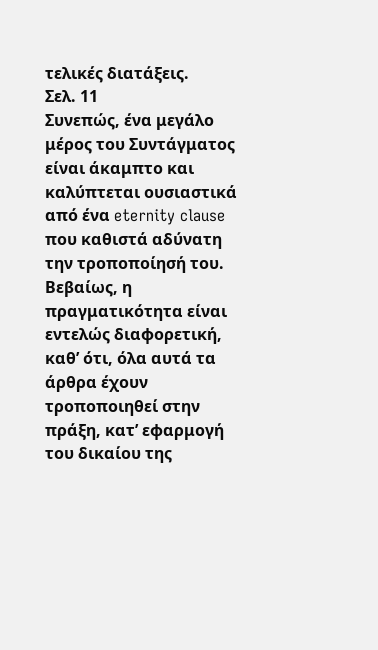τελικές διατάξεις.
Σελ. 11
Συνεπώς, ένα μεγάλο μέρος του Συντάγματος είναι άκαμπτο και καλύπτεται ουσιαστικά από ένα eternity clause που καθιστά αδύνατη την τροποποίησή του.
Βεβαίως, η πραγματικότητα είναι εντελώς διαφορετική, καθ’ ότι, όλα αυτά τα άρθρα έχουν τροποποιηθεί στην πράξη, κατ’ εφαρμογή του δικαίου της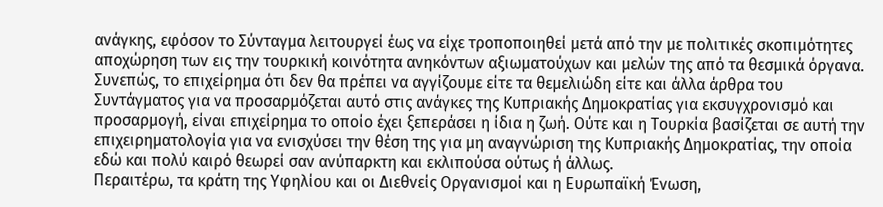ανάγκης, εφόσον το Σύνταγμα λειτουργεί έως να είχε τροποποιηθεί μετά από την με πολιτικές σκοπιμότητες αποχώρηση των εις την τουρκική κοινότητα ανηκόντων αξιωματούχων και μελών της από τα θεσμικά όργανα.
Συνεπώς, το επιχείρημα ότι δεν θα πρέπει να αγγίζουμε είτε τα θεμελιώδη είτε και άλλα άρθρα του Συντάγματος για να προσαρμόζεται αυτό στις ανάγκες της Κυπριακής Δημοκρατίας για εκσυγχρονισμό και προσαρμογή, είναι επιχείρημα το οποίο έχει ξεπεράσει η ίδια η ζωή. Ούτε και η Τουρκία βασίζεται σε αυτή την επιχειρηματολογία για να ενισχύσει την θέση της για μη αναγνώριση της Κυπριακής Δημοκρατίας, την οποία εδώ και πολύ καιρό θεωρεί σαν ανύπαρκτη και εκλιπούσα ούτως ή άλλως.
Περαιτέρω, τα κράτη της Υφηλίου και οι Διεθνείς Οργανισμοί και η Ευρωπαϊκή Ένωση,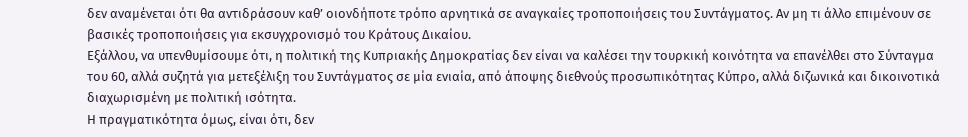δεν αναμένεται ότι θα αντιδράσουν καθ’ οιονδήποτε τρόπο αρνητικά σε αναγκαίες τροποποιήσεις του Συντάγματος. Αν μη τι άλλο επιμένουν σε βασικές τροποποιήσεις για εκσυγχρονισμό του Κράτους Δικαίου.
Εξάλλου, να υπενθυμίσουμε ότι, η πολιτική της Κυπριακής Δημοκρατίας δεν είναι να καλέσει την τουρκική κοινότητα να επανέλθει στο Σύνταγμα του 60, αλλά συζητά για μετεξέλιξη του Συντάγματος σε μία ενιαία, από άποψης διεθνούς προσωπικότητας Κύπρο, αλλά διζωνικά και δικοινοτικά διαχωρισμένη με πολιτική ισότητα.
Η πραγματικότητα όμως, είναι ότι, δεν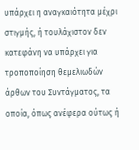υπάρχει η αναγκαιότητα μέχρι στιγμής, ή τουλάχιστον δεν κατεφάνη να υπάρχει για τροποποίηση θεμελιωδών άρθων του Συντάγματος, τα οποία, όπως ανέφερα ούτως ή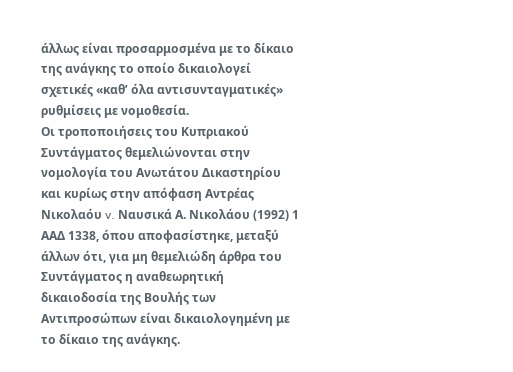άλλως είναι προσαρμοσμένα με το δίκαιο της ανάγκης το οποίο δικαιολογεί σχετικές «καθ’ όλα αντισυνταγματικές» ρυθμίσεις με νομοθεσία.
Οι τροποποιήσεις του Κυπριακού Συντάγματος θεμελιώνονται στην νομολογία του Ανωτάτου Δικαστηρίου και κυρίως στην απόφαση Αντρέας Νικολαόυ v. Ναυσικά Α. Νικολάου (1992) 1 ΑΑΔ 1338, όπου αποφασίστηκε, μεταξύ άλλων ότι, για μη θεμελιώδη άρθρα του Συντάγματος η αναθεωρητική δικαιοδοσία της Βουλής των Αντιπροσώπων είναι δικαιολογημένη με το δίκαιο της ανάγκης.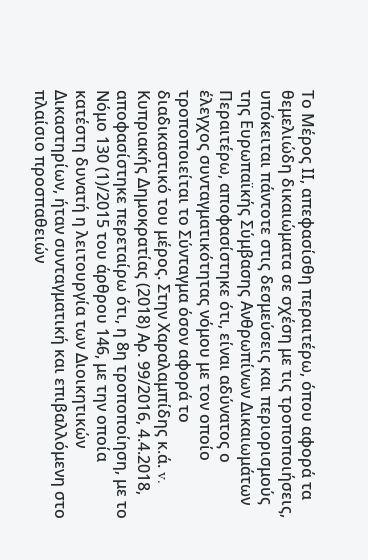Το Μέρος ΙΙ, απεφασίσθη περαιτέρω, όπου αφορά τα θεμελιώδη δικαιώματα σε σχέση με τις τροποποιήσεις, υπόκειται πάντοτε στις δεσμεύσεις και περιορισμούς της Ευρωπαϊκής Σύμβασης Ανθρωπίνων Δικαιωμάτων
Περαιτέρω, αποφασίστηκε ότι, είναι αδύνατος ο έλεγχος συνταγματικότητας νόμου με τον οποίο τροποποιείται το Σύνταγμα όσον αφορά το διαδικαστικό του μέρος. Στην Χαραλαμπίδης κ.ά. v. Κυπριακής Δημοκρατίας (2018) Αρ. 99/2016, 4.4.2018, αποφασίστηκε περεταίρω ότι, η 8η τροποποίηση, με το Νόμο 130 (1)/2015 του άρθρου 146, με την οποία κατέστη δυνατή η λειτουργία των Διοικητικών Δικαστηρίων, ήταν συνταγματική και επιβαλλόμενη στο πλαίσιο προσπαθειών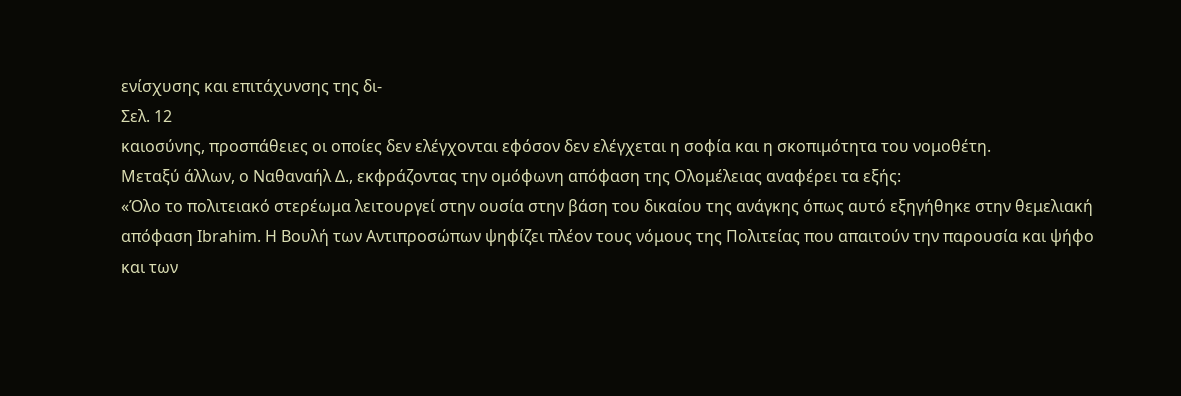ενίσχυσης και επιτάχυνσης της δι-
Σελ. 12
καιοσύνης, προσπάθειες οι οποίες δεν ελέγχονται εφόσον δεν ελέγχεται η σοφία και η σκοπιμότητα του νομοθέτη.
Μεταξύ άλλων, ο Ναθαναήλ Δ., εκφράζοντας την ομόφωνη απόφαση της Ολομέλειας αναφέρει τα εξής:
«Όλο το πολιτειακό στερέωμα λειτουργεί στην ουσία στην βάση του δικαίου της ανάγκης όπως αυτό εξηγήθηκε στην θεμελιακή απόφαση Ibrahim. Η Βουλή των Αντιπροσώπων ψηφίζει πλέον τους νόμους της Πολιτείας που απαιτούν την παρουσία και ψήφο και των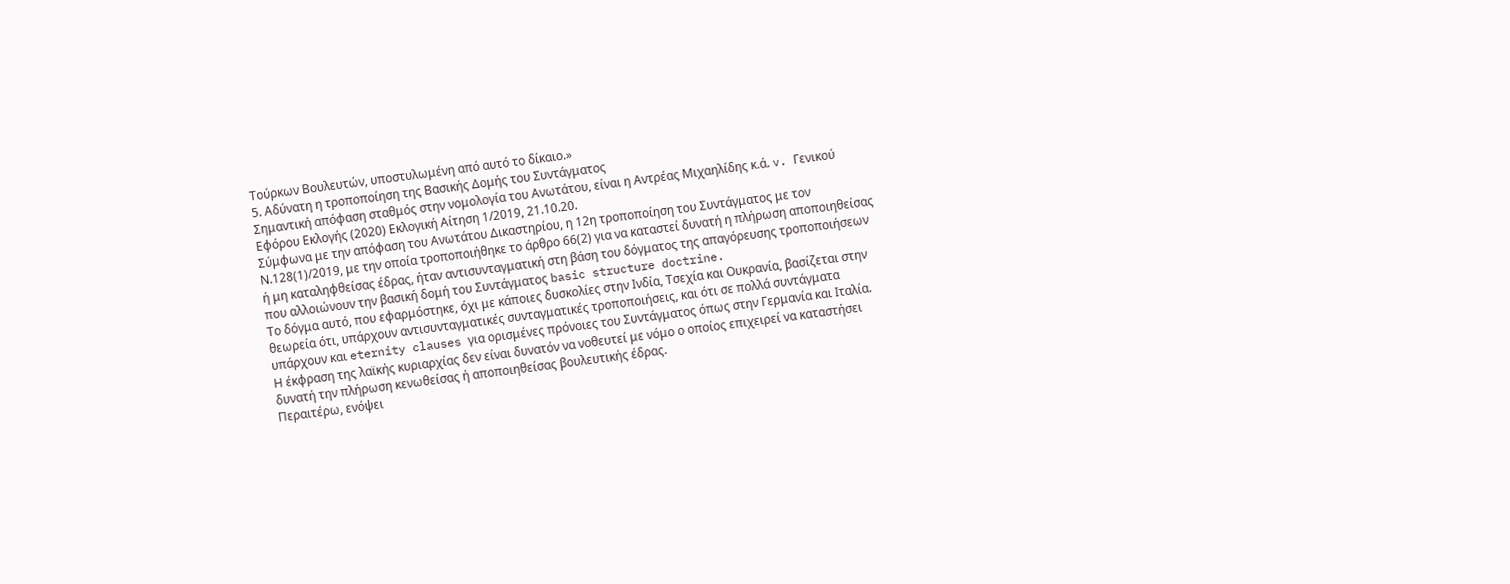Τούρκων Βουλευτών, υποστυλωμένη από αυτό το δίκαιο.»
5. Αδύνατη η τροποποίηση της Βασικής Δομής του Συντάγματος
Σημαντική απόφαση σταθμός στην νομολογία του Ανωτάτου, είναι η Αντρέας Μιχαηλίδης κ.ά. v. Γενικού Εφόρου Εκλογής (2020) Εκλογική Αίτηση 1/2019, 21.10.20.
Σύμφωνα με την απόφαση του Ανωτάτου Δικαστηρίου, η 12η τροποποίηση του Συντάγματος με τον Ν.128(1)/2019, με την οποία τροποποιήθηκε το άρθρο 66(2) για να καταστεί δυνατή η πλήρωση αποποιηθείσας ή μη καταληφθείσας έδρας, ήταν αντισυνταγματική στη βάση του δόγματος της απαγόρευσης τροποποιήσεων που αλλοιώνουν την βασική δομή του Συντάγματος basic structure doctrine.
Το δόγμα αυτό, που εφαρμόστηκε, όχι με κάποιες δυσκολίες στην Ινδία, Τσεχία και Ουκρανία, βασίζεται στην θεωρεία ότι, υπάρχουν αντισυνταγματικές συνταγματικές τροποποιήσεις, και ότι σε πολλά συντάγματα υπάρχουν και eternity clauses για ορισμένες πρόνοιες του Συντάγματος όπως στην Γερμανία και Ιταλία.
Η έκφραση της λαϊκής κυριαρχίας δεν είναι δυνατόν να νοθευτεί με νόμο ο οποίος επιχειρεί να καταστήσει δυνατή την πλήρωση κενωθείσας ή αποποιηθείσας βουλευτικής έδρας.
Περαιτέρω, ενόψει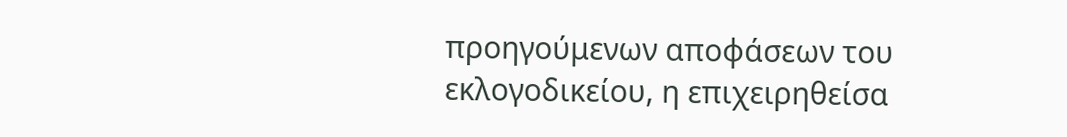προηγούμενων αποφάσεων του εκλογοδικείου, η επιχειρηθείσα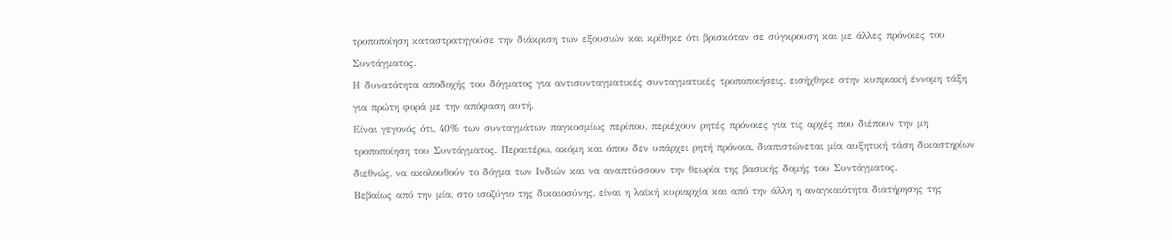τροποποίηση καταστρατηγούσε την διάκριση των εξουσιών και κρίθηκε ότι βρισκόταν σε σύγκρουση και με άλλες πρόνοιες του Συντάγματος.
Η δυνατότητα αποδοχής του δόγματος για αντισυνταγματικές συνταγματικές τροποποιήσεις, εισήχθηκε στην κυπριακή έννομη τάξη για πρώτη φορά με την απόφαση αυτή.
Είναι γεγονός ότι, 40% των συνταγμάτων παγκοσμίως περίπου, περιέχουν ρητές πρόνοιες για τις αρχές που διέπουν την μη τροποποίηση του Συντάγματος. Περαιτέρω, ακόμη και όπου δεν υπάρχει ρητή πρόνοια, διαπιστώνεται μία αυξητική τάση δικαστηρίων διεθνώς, να ακολουθούν το δόγμα των Ινδιών και να αναπτύσσουν την θεωρία της βασικής δομής του Συντάγματος.
Βεβαίως από την μία, στο ισοζύγιο της δικαιοσύνης, είναι η λαϊκή κυριαρχία και από την άλλη η αναγκαιότητα διατήρησης της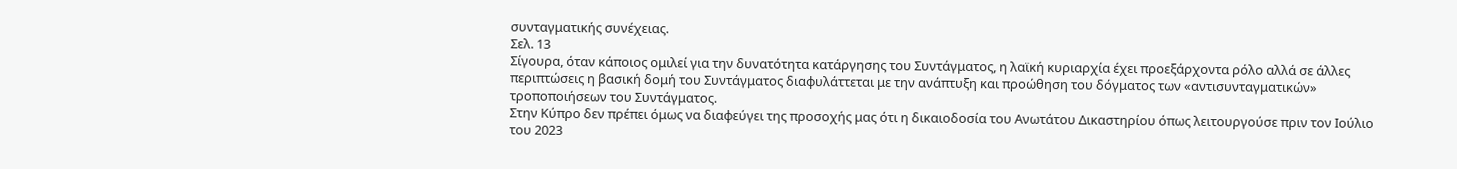συνταγματικής συνέχειας.
Σελ. 13
Σίγουρα, όταν κάποιος ομιλεί για την δυνατότητα κατάργησης του Συντάγματος, η λαϊκή κυριαρχία έχει προεξάρχοντα ρόλο αλλά σε άλλες περιπτώσεις η βασική δομή του Συντάγματος διαφυλάττεται με την ανάπτυξη και προώθηση του δόγματος των «αντισυνταγματικών» τροποποιήσεων του Συντάγματος.
Στην Κύπρο δεν πρέπει όμως να διαφεύγει της προσοχής μας ότι η δικαιοδοσία του Ανωτάτου Δικαστηρίου όπως λειτουργούσε πριν τον Ιούλιο του 2023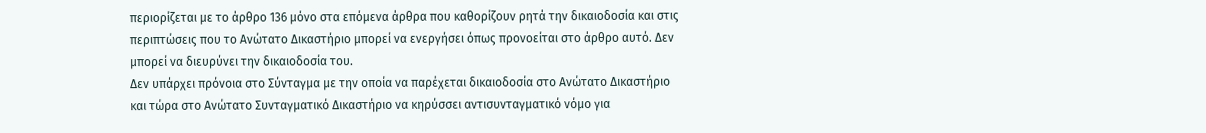περιορίζεται με το άρθρο 136 μόνο στα επόμενα άρθρα που καθορίζουν ρητά την δικαιοδοσία και στις περιπτώσεις που το Ανώτατο Δικαστήριο μπορεί να ενεργήσει όπως προνοείται στο άρθρο αυτό. Δεν μπορεί να διευρύνει την δικαιοδοσία του.
Δεν υπάρχει πρόνοια στο Σύνταγμα με την οποία να παρέχεται δικαιοδοσία στο Ανώτατο Δικαστήριο και τώρα στο Ανώτατο Συνταγματικό Δικαστήριο να κηρύσσει αντισυνταγματικό νόμο για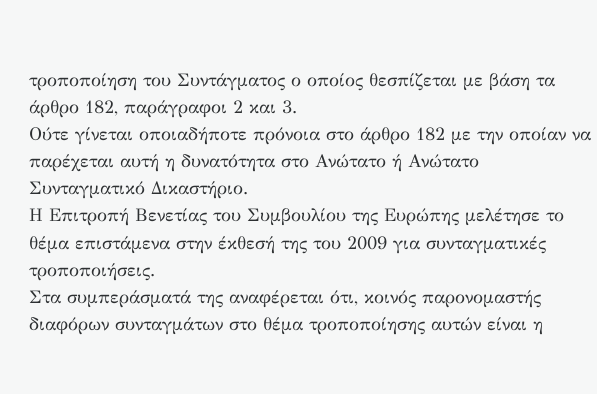τροποποίηση του Συντάγματος ο οποίος θεσπίζεται με βάση τα άρθρο 182, παράγραφοι 2 και 3.
Ούτε γίνεται οποιαδήποτε πρόνοια στο άρθρο 182 με την οποίαν να παρέχεται αυτή η δυνατότητα στο Ανώτατο ή Ανώτατο Συνταγματικό Δικαστήριο.
Η Επιτροπή Βενετίας του Συμβουλίου της Ευρώπης μελέτησε το θέμα επιστάμενα στην έκθεσή της του 2009 για συνταγματικές τροποποιήσεις.
Στα συμπεράσματά της αναφέρεται ότι, κοινός παρονομαστής διαφόρων συνταγμάτων στο θέμα τροποποίησης αυτών είναι η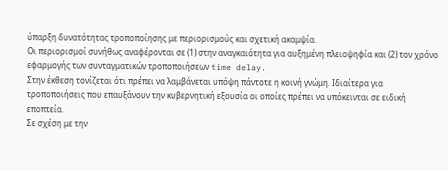ύπαρξη δυνατότητας τροποποίησης με περιορισμούς και σχετική ακαμψία.
Οι περιορισμοί συνήθως αναφέρονται σε (1) στην αναγκαιότητα για αυξημένη πλειοψηφία και (2) τον χρόνο εφαρμογής των συνταγματικών τροποποιήσεων time delay.
Στην έκθεση τονίζεται ότι πρέπει να λαμβάνεται υπόψη πάντοτε η κοινή γνώμη. Ιδιαίτερα για τροποποιήσεις που επαυξάνουν την κυβερνητική εξουσία οι οποίες πρέπει να υπόκεινται σε ειδική εποπτεία.
Σε σχέση με την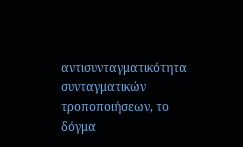αντισυνταγματικότητα συνταγματικών τροποποιήσεων, το δόγμα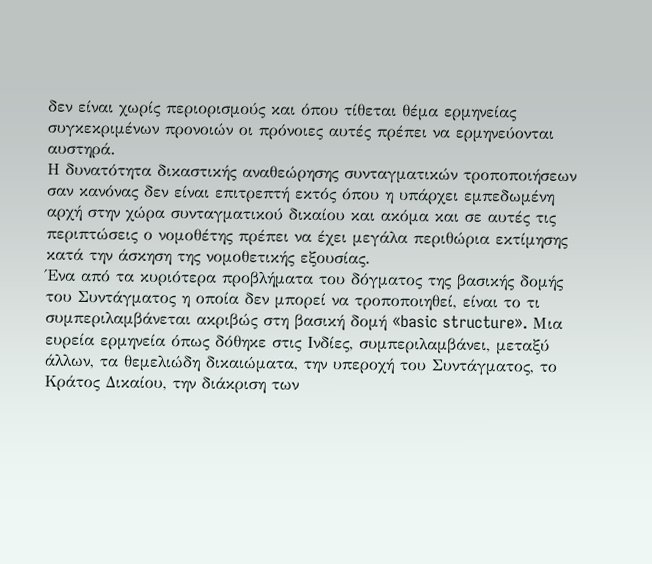δεν είναι χωρίς περιορισμούς και όπου τίθεται θέμα ερμηνείας συγκεκριμένων προνοιών οι πρόνοιες αυτές πρέπει να ερμηνεύονται αυστηρά.
Η δυνατότητα δικαστικής αναθεώρησης συνταγματικών τροποποιήσεων σαν κανόνας δεν είναι επιτρεπτή εκτός όπου η υπάρχει εμπεδωμένη αρχή στην χώρα συνταγματικού δικαίου και ακόμα και σε αυτές τις περιπτώσεις ο νομοθέτης πρέπει να έχει μεγάλα περιθώρια εκτίμησης κατά την άσκηση της νομοθετικής εξουσίας.
Ένα από τα κυριότερα προβλήματα του δόγματος της βασικής δομής του Συντάγματος η οποία δεν μπορεί να τροποποιηθεί, είναι το τι συμπεριλαμβάνεται ακριβώς στη βασική δομή «basic structure». Μια ευρεία ερμηνεία όπως δόθηκε στις Ινδίες, συμπεριλαμβάνει, μεταξύ άλλων, τα θεμελιώδη δικαιώματα, την υπεροχή του Συντάγματος, το Κράτος Δικαίου, την διάκριση των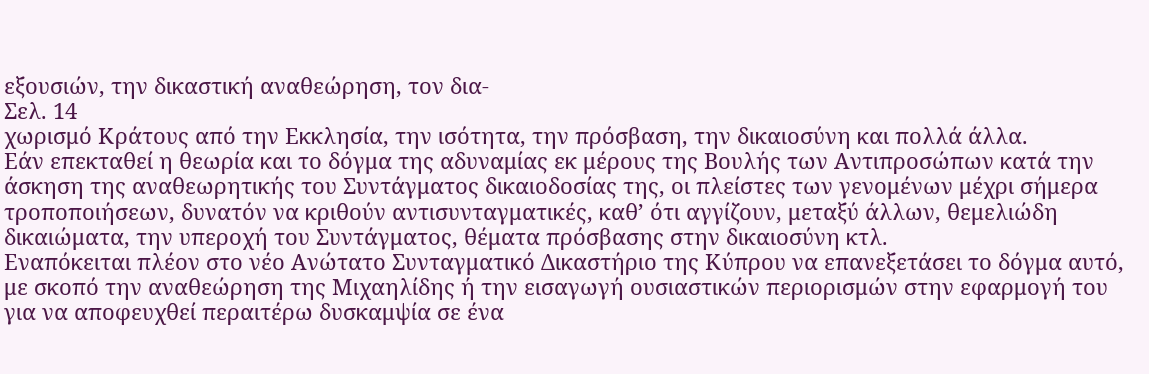εξουσιών, την δικαστική αναθεώρηση, τον δια-
Σελ. 14
χωρισμό Κράτους από την Εκκλησία, την ισότητα, την πρόσβαση, την δικαιοσύνη και πολλά άλλα.
Εάν επεκταθεί η θεωρία και το δόγμα της αδυναμίας εκ μέρους της Βουλής των Αντιπροσώπων κατά την άσκηση της αναθεωρητικής του Συντάγματος δικαιοδοσίας της, οι πλείστες των γενομένων μέχρι σήμερα τροποποιήσεων, δυνατόν να κριθούν αντισυνταγματικές, καθ’ ότι αγγίζουν, μεταξύ άλλων, θεμελιώδη δικαιώματα, την υπεροχή του Συντάγματος, θέματα πρόσβασης στην δικαιοσύνη κτλ.
Εναπόκειται πλέον στο νέο Ανώτατο Συνταγματικό Δικαστήριο της Κύπρου να επανεξετάσει το δόγμα αυτό, με σκοπό την αναθεώρηση της Μιχαηλίδης ή την εισαγωγή ουσιαστικών περιορισμών στην εφαρμογή του για να αποφευχθεί περαιτέρω δυσκαμψία σε ένα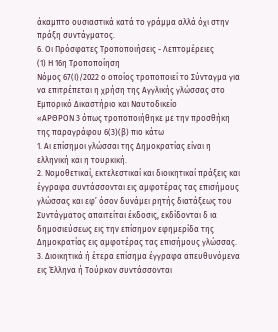άκαμπτο ουσιαστικά κατά το γράμμα αλλά όχι στην πράξη συντάγματος.
6. Οι Πρόσφατες Τροποποιήσεις - Λεπτομέρειες
(1) Η 16η Τροποποίηση
Νόμος 67(Ι)/2022 ο οποίος τροποποιεί το Σύνταγμα για να επιτρέπεται η χρήση της Αγγλικής γλώσσας στο Εμπορικό Δικαστήριο και Ναυτοδικείο
«ΑΡΘΡΟΝ 3 όπως τροποποιήθηκε με την προσθήκη της παραγράφου 6(3)(β) πιο κάτω
1. Αι επίσημοι γλώσσαι της Δημοκρατίας είναι η ελληνική και η τουρκική.
2. Νομοθετικαί, εκτελεστικαί και διοικητικαί πράξεις και έγγραφα συντάσσονται εις αμφοτέρας τας επισήμους γλώσσας και εφ’ όσον δυνάμει ρητής διατάξεως του Συντάγματος απαιτείται έκδοσις, εκδίδονται δ ια δημοσιεύσεως εις την επίσημον εφημερίδα της Δημοκρατίας εις αμφοτέρας τας επισήμους γλώσσας.
3. Διοικητικά ή έτερα επίσημα έγγραφα απευθυνόμενα εις Έλληνα ή Τούρκον συντάσσονται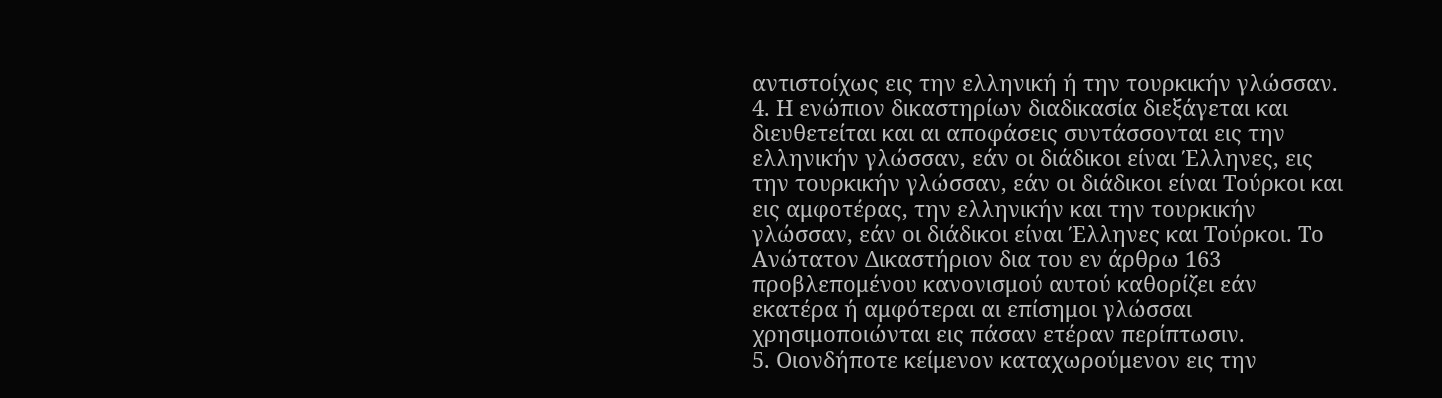αντιστοίχως εις την ελληνική ή την τουρκικήν γλώσσαν.
4. Η ενώπιον δικαστηρίων διαδικασία διεξάγεται και διευθετείται και αι αποφάσεις συντάσσονται εις την ελληνικήν γλώσσαν, εάν οι διάδικοι είναι Έλληνες, εις την τουρκικήν γλώσσαν, εάν οι διάδικοι είναι Τούρκοι και εις αμφοτέρας, την ελληνικήν και την τουρκικήν γλώσσαν, εάν οι διάδικοι είναι Έλληνες και Τούρκοι. Το Ανώτατον Δικαστήριον δια του εν άρθρω 163 προβλεπομένου κανονισμού αυτού καθορίζει εάν εκατέρα ή αμφότεραι αι επίσημοι γλώσσαι χρησιμοποιώνται εις πάσαν ετέραν περίπτωσιν.
5. Οιονδήποτε κείμενον καταχωρούμενον εις την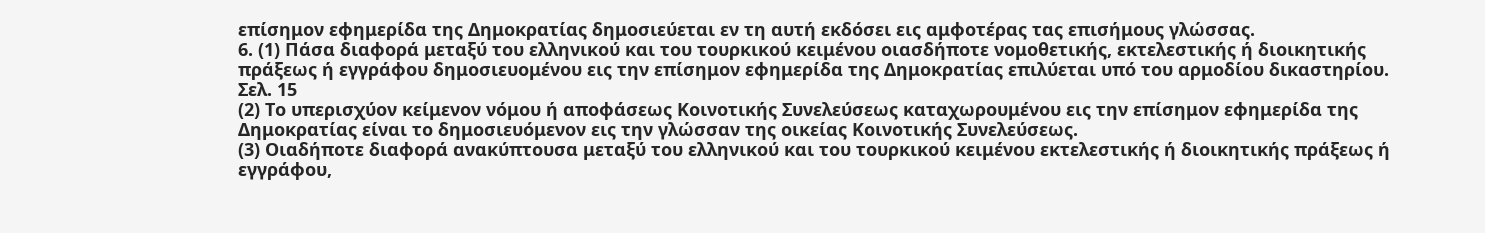επίσημον εφημερίδα της Δημοκρατίας δημοσιεύεται εν τη αυτή εκδόσει εις αμφοτέρας τας επισήμους γλώσσας.
6. (1) Πάσα διαφορά μεταξύ του ελληνικού και του τουρκικού κειμένου οιασδήποτε νομοθετικής, εκτελεστικής ή διοικητικής πράξεως ή εγγράφου δημοσιευομένου εις την επίσημον εφημερίδα της Δημοκρατίας επιλύεται υπό του αρμοδίου δικαστηρίου.
Σελ. 15
(2) Το υπερισχύον κείμενον νόμου ή αποφάσεως Κοινοτικής Συνελεύσεως καταχωρουμένου εις την επίσημον εφημερίδα της Δημοκρατίας είναι το δημοσιευόμενον εις την γλώσσαν της οικείας Κοινοτικής Συνελεύσεως.
(3) Οιαδήποτε διαφορά ανακύπτουσα μεταξύ του ελληνικού και του τουρκικού κειμένου εκτελεστικής ή διοικητικής πράξεως ή εγγράφου,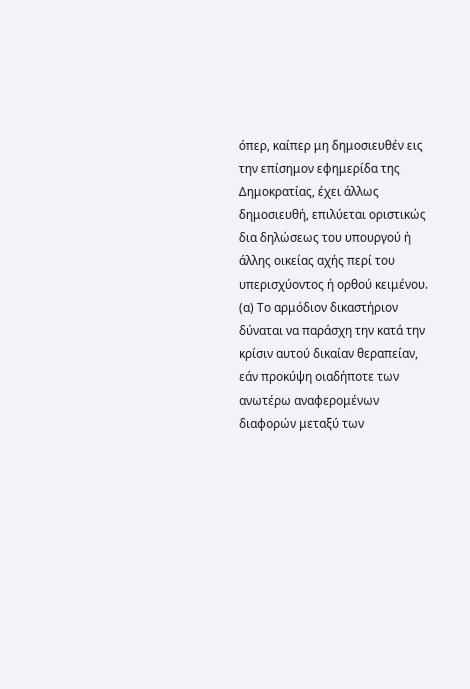όπερ, καίπερ μη δημοσιευθέν εις την επίσημον εφημερίδα της Δημοκρατίας, έχει άλλως δημοσιευθή, επιλύεται οριστικώς δια δηλώσεως του υπουργού ή άλλης οικείας αχής περί του υπερισχύοντος ή ορθού κειμένου.
(α) Το αρμόδιον δικαστήριον δύναται να παράσχη την κατά την κρίσιν αυτού δικαίαν θεραπείαν, εάν προκύψη οιαδήποτε των ανωτέρω αναφερομένων διαφορών μεταξύ των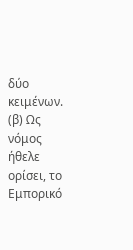δύο κειμένων.
(β) Ως νόμος ήθελε ορίσει, το Εμπορικό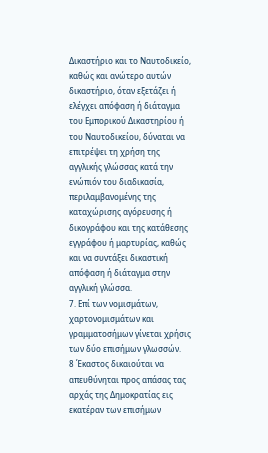Δικαστήριο και το Ναυτοδικείο, καθώς και ανώτερο αυτών δικαστήριο, όταν εξετάζει ή ελέγχει απόφαση ή διάταγμα του Εμπορικού Δικαστηρίου ή του Ναυτοδικείου, δύναται να επιτρέψει τη χρήση της αγγλικής γλώσσας κατά την ενώπιόν του διαδικασία, περιλαμβανομένης της καταχώρισης αγόρευσης ή δικογράφου και της κατάθεσης εγγράφου ή μαρτυρίας, καθώς και να συντάξει δικαστική απόφαση ή διάταγμα στην αγγλική γλώσσα.
7. Επί των νομισμάτων, χαρτονομισμάτων και γραμματοσήμων γίνεται χρήσις των δύο επισήμων γλωσσών.
8 Έκαστος δικαιούται να απευθύνηται προς απάσας τας αρχάς της Δημοκρατίας εις εκατέραν των επισήμων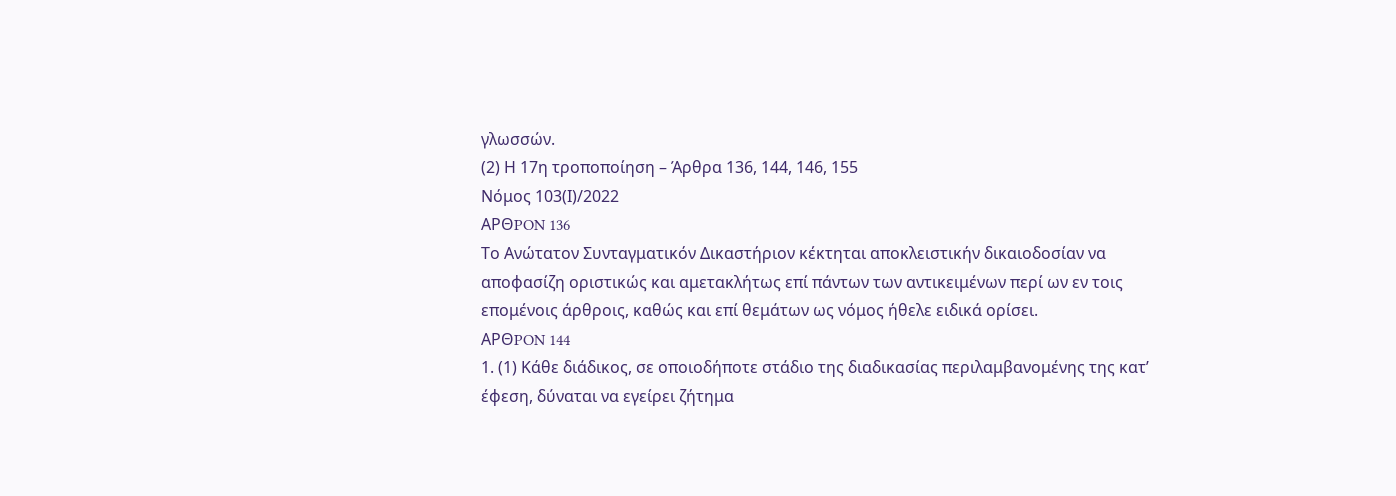γλωσσών.
(2) Η 17η τροποποίηση – Άρθρα 136, 144, 146, 155
Νόμος 103(Ι)/2022
APΘPON 136
Tο Aνώτατον Συνταγματικόν Δικαστήριον κέκτηται αποκλειστικήν δικαιοδοσίαν να αποφασίζη οριστικώς και αμετακλήτως επί πάντων των αντικειμένων περί ων εν τοις επομένοις άρθροις, καθώς και επί θεμάτων ως νόμος ήθελε ειδικά ορίσει.
APΘPON 144
1. (1) Κάθε διάδικος, σε οποιοδήποτε στάδιο της διαδικασίας περιλαμβανομένης της κατ’ έφεση, δύναται να εγείρει ζήτημα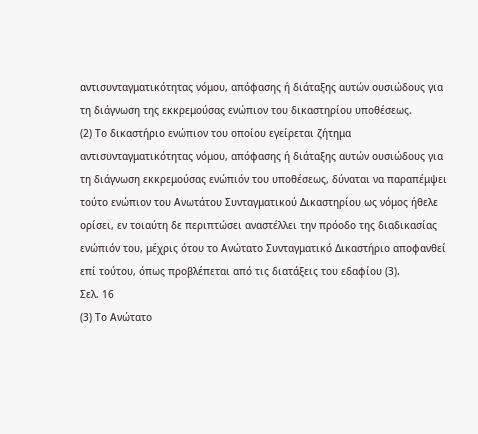αντισυνταγματικότητας νόμου, απόφασης ή διάταξης αυτών ουσιώδους για τη διάγνωση της εκκρεμούσας ενώπιον του δικαστηρίου υποθέσεως.
(2) Το δικαστήριο ενώπιον του οποίου εγείρεται ζήτημα αντισυνταγματικότητας νόμου, απόφασης ή διάταξης αυτών ουσιώδους για τη διάγνωση εκκρεμούσας ενώπιόν του υποθέσεως, δύναται να παραπέμψει τούτο ενώπιον του Ανωτάτου Συνταγματικού Δικαστηρίου ως νόμος ήθελε ορίσει, εν τοιαύτη δε περιπτώσει αναστέλλει την πρόοδο της διαδικασίας ενώπιόν του, μέχρις ότου το Ανώτατο Συνταγματικό Δικαστήριο αποφανθεί επί τούτου, όπως προβλέπεται από τις διατάξεις του εδαφίου (3).
Σελ. 16
(3) Το Ανώτατο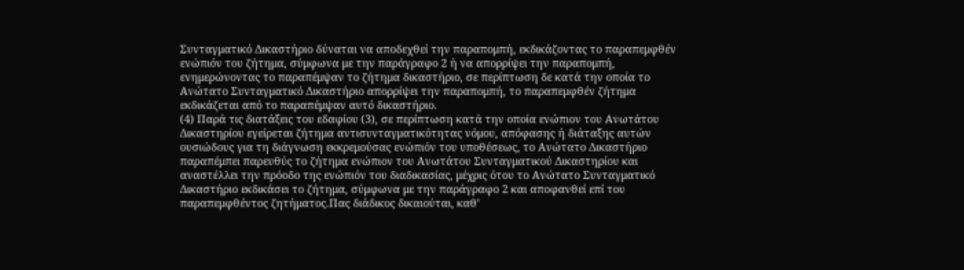Συνταγματικό Δικαστήριο δύναται να αποδεχθεί την παραπομπή, εκδικάζοντας το παραπεμφθέν ενώπιόν του ζήτημα, σύμφωνα με την παράγραφο 2 ή να απορρίψει την παραπομπή, ενημερώνοντας το παραπέμψαν το ζήτημα δικαστήριο, σε περίπτωση δε κατά την οποία το Ανώτατο Συνταγματικό Δικαστήριο απορρίψει την παραπομπή, το παραπεμφθέν ζήτημα εκδικάζεται από το παραπέμψαν αυτό δικαστήριο.
(4) Παρά τις διατάξεις του εδαφίου (3), σε περίπτωση κατά την οποία ενώπιον του Ανωτάτου Δικαστηρίου εγείρεται ζήτημα αντισυνταγματικότητας νόμου, απόφασης ή διάταξης αυτών ουσιώδους για τη διάγνωση εκκρεμούσας ενώπιόν του υποθέσεως, το Ανώτατο Δικαστήριο παραπέμπει παρευθύς το ζήτημα ενώπιον του Ανωτάτου Συνταγματικού Δικαστηρίου και αναστέλλει την πρόοδο της ενώπιόν του διαδικασίας, μέχρις ότου το Ανώτατο Συνταγματικό Δικαστήριο εκδικάσει το ζήτημα, σύμφωνα με την παράγραφο 2 και αποφανθεί επί του παραπεμφθέντος ζητήματος.Πας διάδικος δικαιούται, καθ’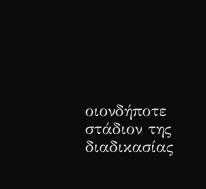οιονδήποτε στάδιον της διαδικασίας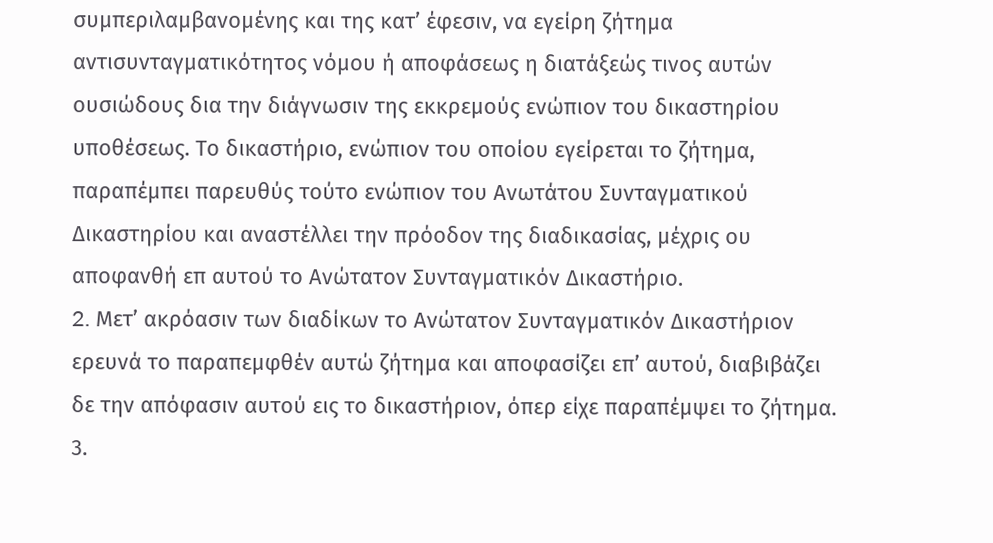συμπεριλαμβανομένης και της κατ’ έφεσιν, να εγείρη ζήτημα αντισυνταγματικότητος νόμου ή αποφάσεως η διατάξεώς τινος αυτών ουσιώδους δια την διάγνωσιν της εκκρεμούς ενώπιον του δικαστηρίου υποθέσεως. Tο δικαστήριο, ενώπιον του οποίου εγείρεται το ζήτημα, παραπέμπει παρευθύς τούτο ενώπιον του Aνωτάτου Συνταγματικού Δικαστηρίου και αναστέλλει την πρόοδον της διαδικασίας, μέχρις ου αποφανθή επ αυτού το Aνώτατον Συνταγματικόν Δικαστήριο.
2. Mετ’ ακρόασιν των διαδίκων το Aνώτατον Συνταγματικόν Δικαστήριον ερευνά το παραπεμφθέν αυτώ ζήτημα και αποφασίζει επ’ αυτού, διαβιβάζει δε την απόφασιν αυτού εις το δικαστήριον, όπερ είχε παραπέμψει το ζήτημα.
3.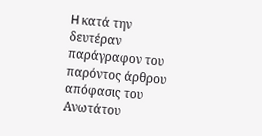H κατά την δευτέραν παράγραφον του παρόντος άρθρου απόφασις του Aνωτάτου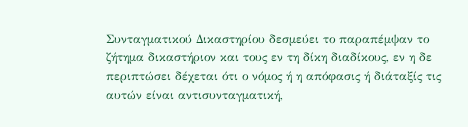Συνταγματικού Δικαστηρίου δεσμεύει το παραπέμψαν το ζήτημα δικαστήριον και τους εν τη δίκη διαδίκους, εν η δε περιπτώσει δέχεται ότι ο νόμος ή η απόφασις ή διάταξίς τις αυτών είναι αντισυνταγματική,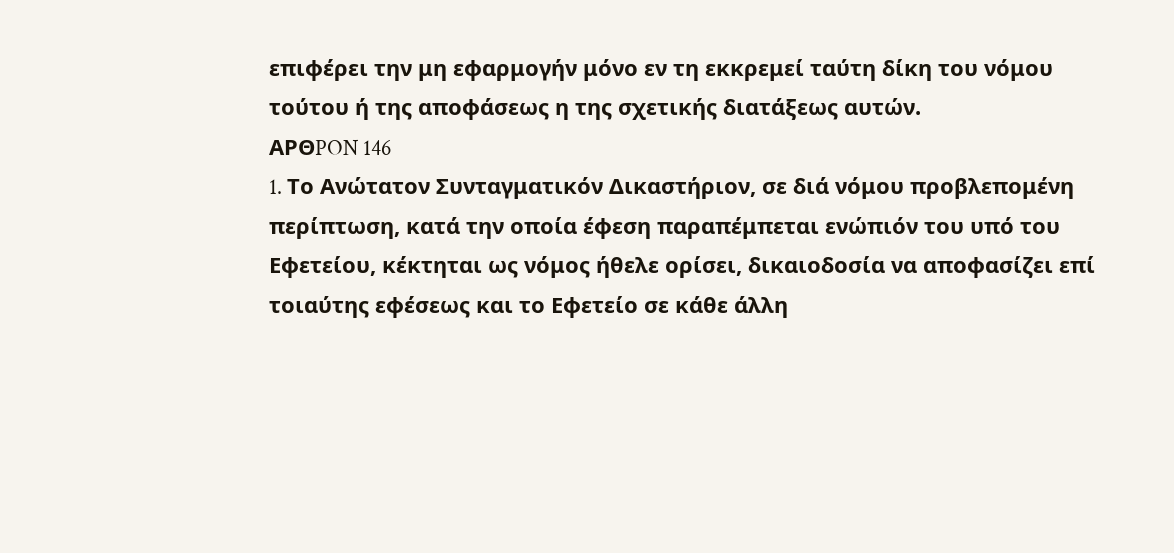επιφέρει την μη εφαρμογήν μόνο εν τη εκκρεμεί ταύτη δίκη του νόμου τούτου ή της αποφάσεως η της σχετικής διατάξεως αυτών.
APΘPON 146
1. Tο Aνώτατον Συνταγματικόν Δικαστήριον, σε διά νόμου προβλεπομένη περίπτωση, κατά την οποία έφεση παραπέμπεται ενώπιόν του υπό του Εφετείου, κέκτηται ως νόμος ήθελε ορίσει, δικαιοδοσία να αποφασίζει επί τοιαύτης εφέσεως και το Εφετείο σε κάθε άλλη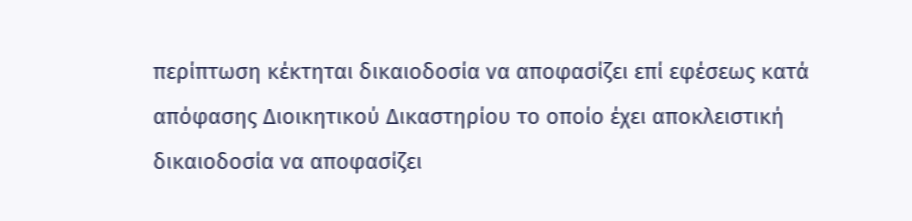περίπτωση κέκτηται δικαιοδοσία να αποφασίζει επί εφέσεως κατά απόφασης Διοικητικού Δικαστηρίου το οποίο έχει αποκλειστική δικαιοδοσία να αποφασίζει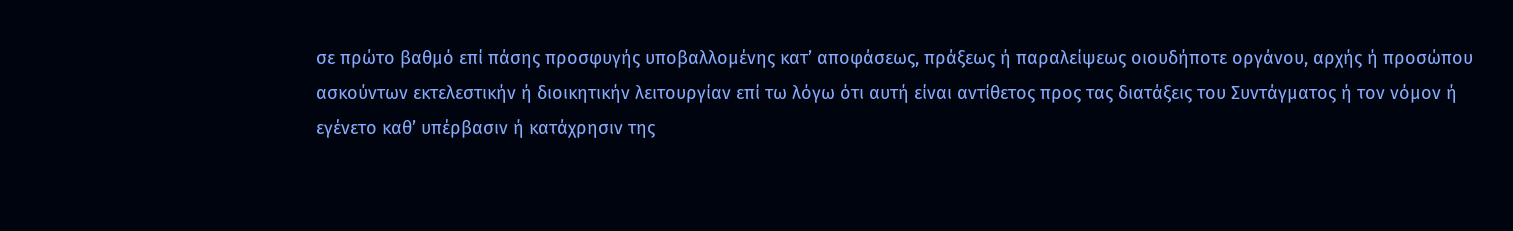σε πρώτο βαθμό επί πάσης προσφυγής υποβαλλομένης κατ’ αποφάσεως, πράξεως ή παραλείψεως οιουδήποτε οργάνου, αρχής ή προσώπου ασκούντων εκτελεστικήν ή διοικητικήν λειτουργίαν επί τω λόγω ότι αυτή είναι αντίθετος προς τας διατάξεις του Συντάγματος ή τον νόμον ή εγένετο καθ’ υπέρβασιν ή κατάχρησιν της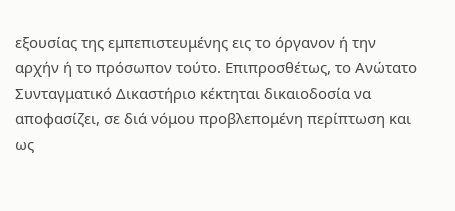εξουσίας της εμπεπιστευμένης εις το όργανον ή την αρχήν ή το πρόσωπον τούτο. Επιπροσθέτως, το Ανώτατο Συνταγματικό Δικαστήριο κέκτηται δικαιοδοσία να αποφασίζει, σε διά νόμου προβλεπομένη περίπτωση και ως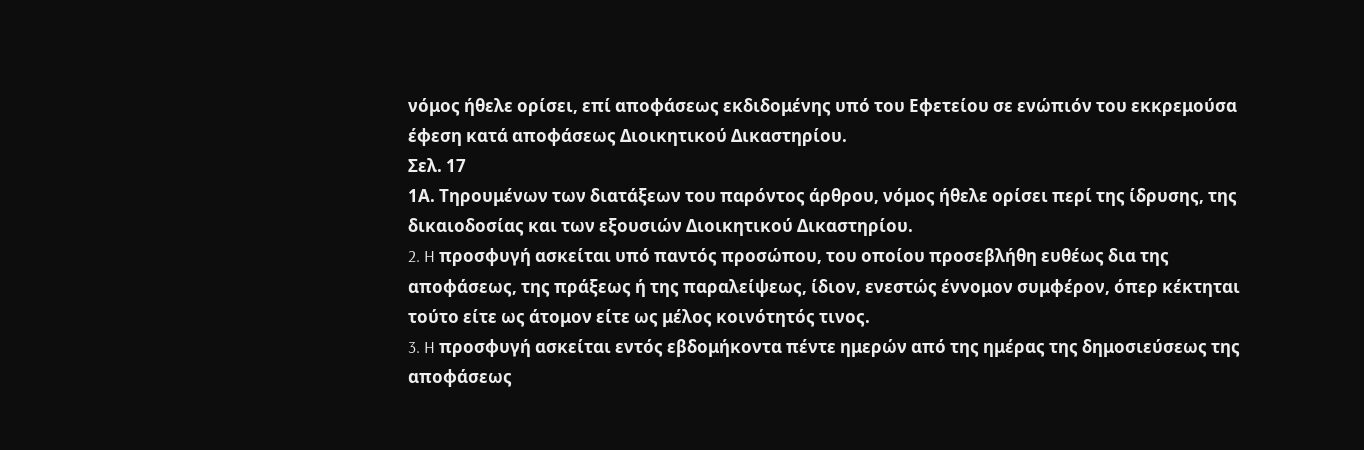νόμος ήθελε ορίσει, επί αποφάσεως εκδιδομένης υπό του Εφετείου σε ενώπιόν του εκκρεμούσα έφεση κατά αποφάσεως Διοικητικού Δικαστηρίου.
Σελ. 17
1Α. Τηρουμένων των διατάξεων του παρόντος άρθρου, νόμος ήθελε ορίσει περί της ίδρυσης, της δικαιοδοσίας και των εξουσιών Διοικητικού Δικαστηρίου.
2. H προσφυγή ασκείται υπό παντός προσώπου, του οποίου προσεβλήθη ευθέως δια της αποφάσεως, της πράξεως ή της παραλείψεως, ίδιον, ενεστώς έννομον συμφέρον, όπερ κέκτηται τούτο είτε ως άτομον είτε ως μέλος κοινότητός τινος.
3. H προσφυγή ασκείται εντός εβδομήκοντα πέντε ημερών από της ημέρας της δημοσιεύσεως της αποφάσεως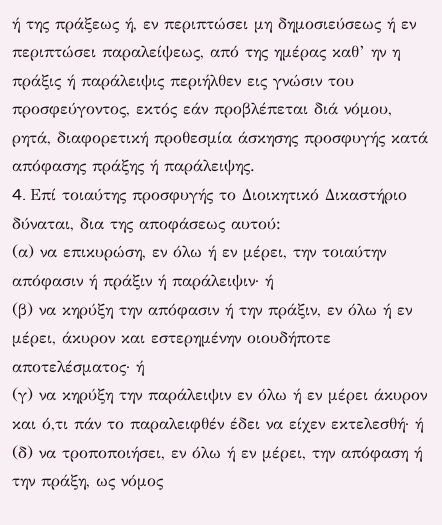ή της πράξεως ή, εν περιπτώσει μη δημοσιεύσεως ή εν περιπτώσει παραλείψεως, από της ημέρας καθ’ ην η πράξις ή παράλειψις περιήλθεν εις γνώσιν του προσφεύγοντος, εκτός εάν προβλέπεται διά νόμου, ρητά, διαφορετική προθεσμία άσκησης προσφυγής κατά απόφασης πράξης ή παράλειψης.
4. Eπί τοιαύτης προσφυγής το Διοικητικό Δικαστήριο δύναται, δια της αποφάσεως αυτού:
(α) να επικυρώση, εν όλω ή εν μέρει, την τοιαύτην απόφασιν ή πράξιν ή παράλειψιν· ή
(β) να κηρύξη την απόφασιν ή την πράξιν, εν όλω ή εν μέρει, άκυρον και εστερημένην οιουδήποτε αποτελέσματος· ή
(γ) να κηρύξη την παράλειψιν εν όλω ή εν μέρει άκυρον και ό,τι πάν το παραλειφθέν έδει να είχεν εκτελεσθή· ή
(δ) να τροποποιήσει, εν όλω ή εν μέρει, την απόφαση ή την πράξη, ως νόμος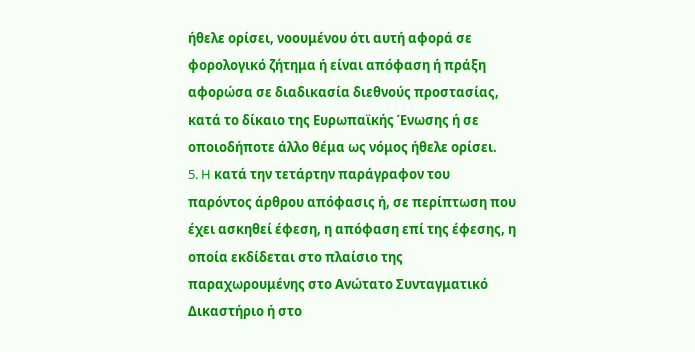ήθελε ορίσει, νοουμένου ότι αυτή αφορά σε φορολογικό ζήτημα ή είναι απόφαση ή πράξη αφορώσα σε διαδικασία διεθνούς προστασίας, κατά το δίκαιο της Ευρωπαϊκής Ένωσης ή σε οποιοδήποτε άλλο θέμα ως νόμος ήθελε ορίσει.
5. H κατά την τετάρτην παράγραφον του παρόντος άρθρου απόφασις ή, σε περίπτωση που έχει ασκηθεί έφεση, η απόφαση επί της έφεσης, η οποία εκδίδεται στο πλαίσιο της παραχωρουμένης στο Ανώτατο Συνταγματικό Δικαστήριο ή στο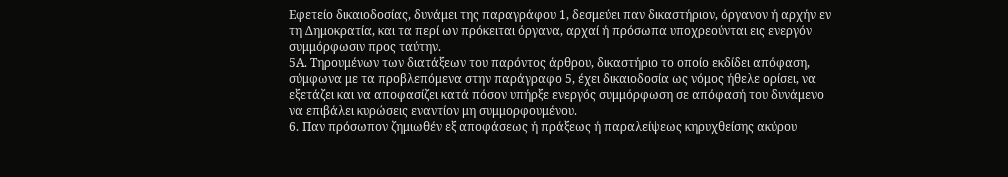Εφετείο δικαιοδοσίας, δυνάμει της παραγράφου 1, δεσμεύει παν δικαστήριον, όργανον ή αρχήν εν τη Δημοκρατία, και τα περί ων πρόκειται όργανα, αρχαί ή πρόσωπα υποχρεούνται εις ενεργόν συμμόρφωσιν προς ταύτην.
5Α. Τηρουμένων των διατάξεων του παρόντος άρθρου, δικαστήριο το οποίο εκδίδει απόφαση, σύμφωνα με τα προβλεπόμενα στην παράγραφο 5, έχει δικαιοδοσία ως νόμος ήθελε ορίσει, να εξετάζει και να αποφασίζει κατά πόσον υπήρξε ενεργός συμμόρφωση σε απόφασή του δυνάμενο να επιβάλει κυρώσεις εναντίον μη συμμορφουμένου.
6. Παν πρόσωπον ζημιωθέν εξ αποφάσεως ή πράξεως ή παραλείψεως κηρυχθείσης ακύρου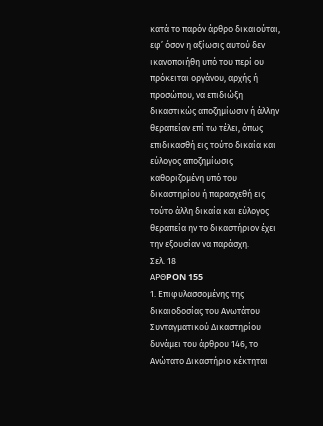κατά το παρόν άρθρο δικαιούται, εφ’ όσον η αξίωσις αυτού δεν ικανοποιήθη υπό του περί ου πρόκειται οργάνου, αρχής ή προσώπου, να επιδιώξη δικαστικώς αποζημίωσιν ή άλλην θεραπείαν επί τω τέλει, όπως επιδικασθή εις τούτο δικαία και εύλογος αποζημίωσις καθοριζομένη υπό του δικαστηρίου ή παρασχεθή εις τούτο άλλη δικαία και εύλογος θεραπεία ην το δικαστήριον έχει την εξουσίαν να παράσχη.
Σελ. 18
APΘPON 155
1. Επιφυλασσομένης της δικαιοδοσίας του Ανωτάτου Συνταγματικού Δικαστηρίου δυνάμει του άρθρου 146, το Ανώτατο Δικαστήριο κέκτηται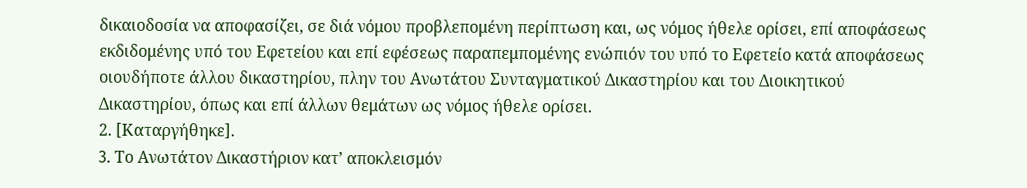δικαιοδοσία να αποφασίζει, σε διά νόμου προβλεπομένη περίπτωση και, ως νόμος ήθελε ορίσει, επί αποφάσεως εκδιδομένης υπό του Εφετείου και επί εφέσεως παραπεμπομένης ενώπιόν του υπό το Εφετείο κατά αποφάσεως οιουδήποτε άλλου δικαστηρίου, πλην του Ανωτάτου Συνταγματικού Δικαστηρίου και του Διοικητικού Δικαστηρίου, όπως και επί άλλων θεμάτων ως νόμος ήθελε ορίσει.
2. [Καταργήθηκε].
3. Tο Aνωτάτον Δικαστήριον κατ’ αποκλεισμόν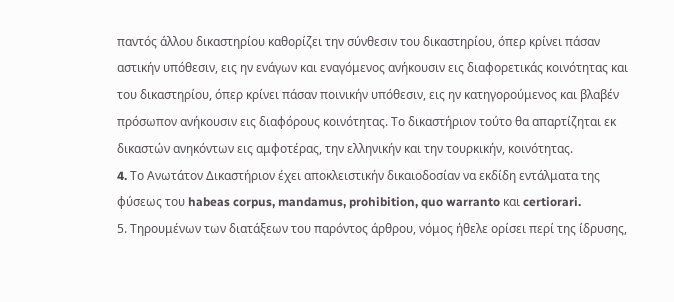παντός άλλου δικαστηρίου καθορίζει την σύνθεσιν του δικαστηρίου, όπερ κρίνει πάσαν αστικήν υπόθεσιν, εις ην ενάγων και εναγόμενος ανήκουσιν εις διαφορετικάς κοινότητας και του δικαστηρίου, όπερ κρίνει πάσαν ποινικήν υπόθεσιν, εις ην κατηγορούμενος και βλαβέν πρόσωπον ανήκουσιν εις διαφόρους κοινότητας. Tο δικαστήριον τούτο θα απαρτίζηται εκ δικαστών ανηκόντων εις αμφοτέρας, την ελληνικήν και την τουρκικήν, κοινότητας.
4. Tο Aνωτάτον Δικαστήριον έχει αποκλειστικήν δικαιοδοσίαν να εκδίδη εντάλματα της φύσεως του habeas corpus, mandamus, prohibition, quo warranto και certiorari.
5. Τηρουμένων των διατάξεων του παρόντος άρθρου, νόμος ήθελε ορίσει περί της ίδρυσης,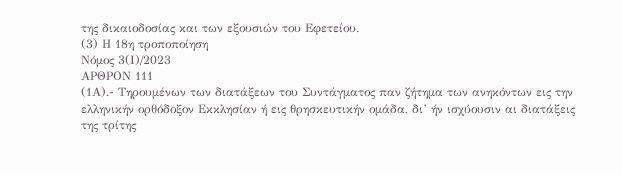της δικαιοδοσίας και των εξουσιών του Εφετείου.
(3) Η 18η τροποποίηση
Νόμος 3(Ι)/2023
ΑΡΘΡΟΝ 111
(1Α).- Τηρουμένων των διατάξεων του Συντάγματος παν ζήτημα των ανηκόντων εις την ελληνικήν ορθόδοξον Εκκλησίαν ή εις θρησκευτικήν ομάδα, δι’ ήν ισχύουσιν αι διατάξεις της τρίτης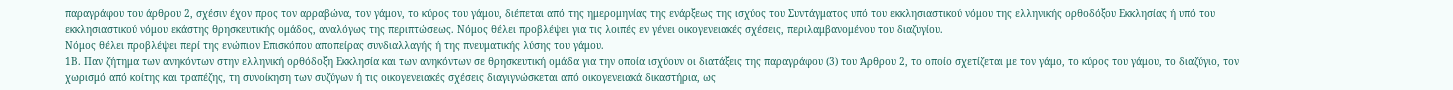παραγράφου του άρθρου 2, σχέσιν έχον προς τον αρραβώνα, τον γάμον, το κύρος του γάμου, διέπεται από της ημερομηνίας της ενάρξεως της ισχύος του Συντάγματος υπό του εκκλησιαστικού νόμου της ελληνικής ορθοδόξου Εκκλησίας ή υπό του εκκλησιαστικού νόμου εκάστης θρησκευτικής ομάδος, αναλόγως της περιπτώσεως. Νόμος θέλει προβλέψει για τις λοιπές εν γένει οικογενειακές σχέσεις, περιλαμβανομένου του διαζυγίου.
Νόμος θέλει προβλέψει περί της ενώπιον Επισκόπου αποπείρας συνδιαλλαγής ή της πνευματικής λύσης του γάμου.
1Β. Παν ζήτημα των ανηκόντων στην ελληνική ορθόδοξη Εκκλησία και των ανηκόντων σε θρησκευτική ομάδα για την οποία ισχύουν οι διατάξεις της παραγράφου (3) του Άρθρου 2, το οποίο σχετίζεται με τον γάμο, το κύρος του γάμου, το διαζύγιο, τον χωρισμό από κοίτης και τραπέζης, τη συνοίκηση των συζύγων ή τις οικογενειακές σχέσεις διαγιγνώσκεται από οικογενειακά δικαστήρια, ως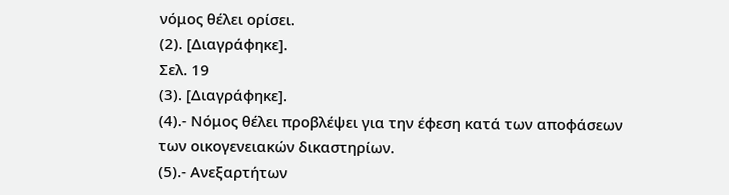νόμος θέλει ορίσει.
(2). [Διαγράφηκε].
Σελ. 19
(3). [Διαγράφηκε].
(4).- Νόμος θέλει προβλέψει για την έφεση κατά των αποφάσεων των οικογενειακών δικαστηρίων.
(5).- Ανεξαρτήτων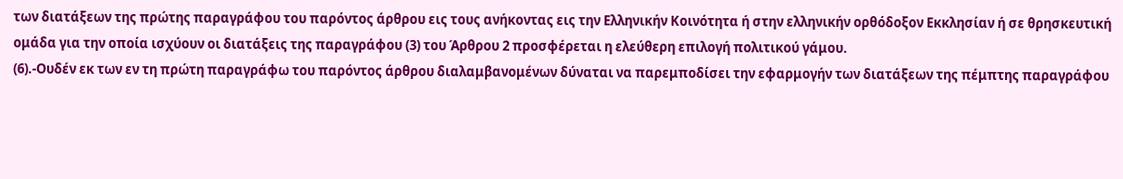των διατάξεων της πρώτης παραγράφου του παρόντος άρθρου εις τους ανήκοντας εις την Ελληνικήν Κοινότητα ή στην ελληνικήν ορθόδοξον Εκκλησίαν ή σε θρησκευτική ομάδα για την οποία ισχύουν οι διατάξεις της παραγράφου (3) του Άρθρου 2 προσφέρεται η ελεύθερη επιλογή πολιτικού γάμου.
(6).-Ουδέν εκ των εν τη πρώτη παραγράφω του παρόντος άρθρου διαλαμβανομένων δύναται να παρεμποδίσει την εφαρμογήν των διατάξεων της πέμπτης παραγράφου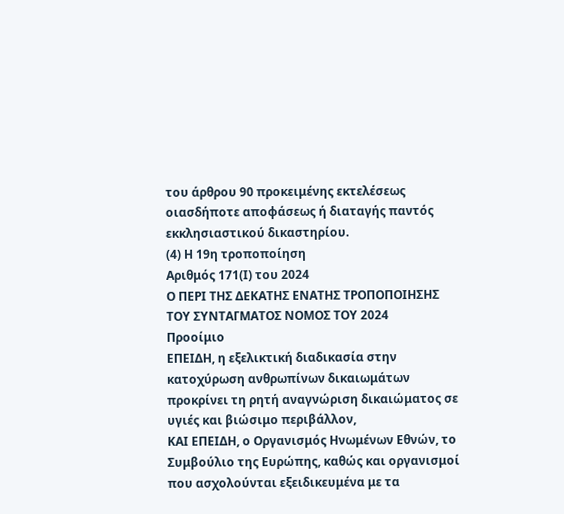του άρθρου 90 προκειμένης εκτελέσεως οιασδήποτε αποφάσεως ή διαταγής παντός εκκλησιαστικού δικαστηρίου.
(4) Η 19η τροποποίηση
Αριθμός 171(Ι) του 2024
Ο ΠΕΡΙ ΤΗΣ ΔΕΚΑΤΗΣ ΕΝΑΤΗΣ ΤΡΟΠΟΠΟΙΗΣΗΣ ΤΟΥ ΣΥΝΤΑΓΜΑΤΟΣ ΝΟΜΟΣ ΤΟΥ 2024
Προοίμιο
ΕΠΕΙΔΗ, η εξελικτική διαδικασία στην κατοχύρωση ανθρωπίνων δικαιωμάτων προκρίνει τη ρητή αναγνώριση δικαιώματος σε υγιές και βιώσιμο περιβάλλον,
ΚΑΙ ΕΠΕΙΔΗ, ο Οργανισμός Ηνωμένων Εθνών, το Συμβούλιο της Ευρώπης, καθώς και οργανισμοί που ασχολούνται εξειδικευμένα με τα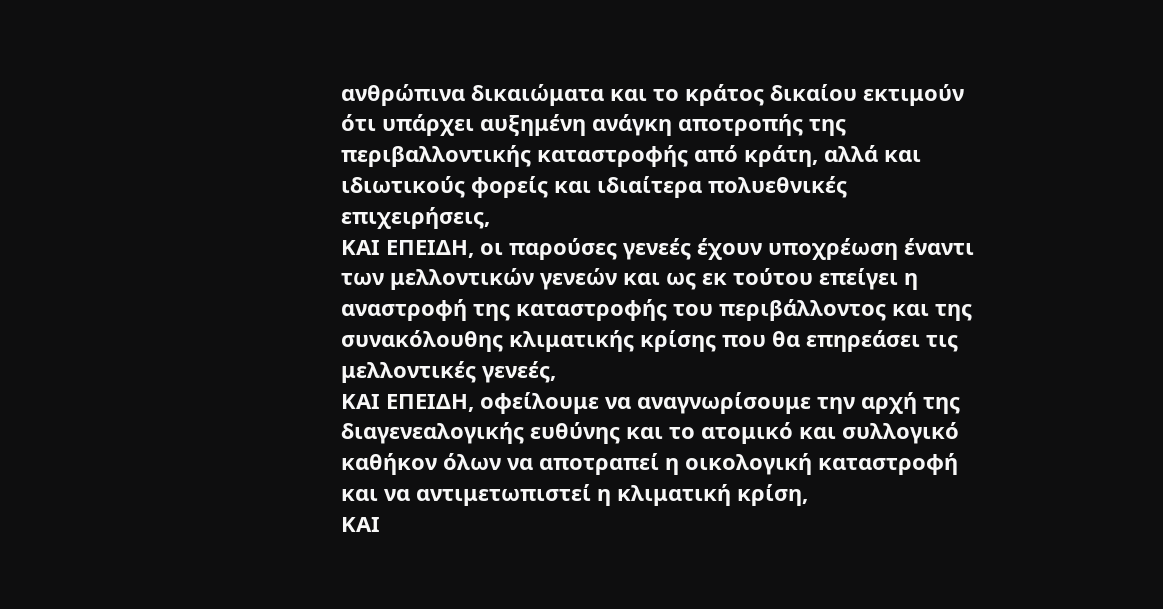ανθρώπινα δικαιώματα και το κράτος δικαίου εκτιμούν ότι υπάρχει αυξημένη ανάγκη αποτροπής της περιβαλλοντικής καταστροφής από κράτη, αλλά και ιδιωτικούς φορείς και ιδιαίτερα πολυεθνικές επιχειρήσεις,
ΚΑΙ ΕΠΕΙΔΗ, οι παρούσες γενεές έχουν υποχρέωση έναντι των μελλοντικών γενεών και ως εκ τούτου επείγει η αναστροφή της καταστροφής του περιβάλλοντος και της συνακόλουθης κλιματικής κρίσης που θα επηρεάσει τις μελλοντικές γενεές,
ΚΑΙ ΕΠΕΙΔΗ, οφείλουμε να αναγνωρίσουμε την αρχή της διαγενεαλογικής ευθύνης και το ατομικό και συλλογικό καθήκον όλων να αποτραπεί η οικολογική καταστροφή και να αντιμετωπιστεί η κλιματική κρίση,
ΚΑΙ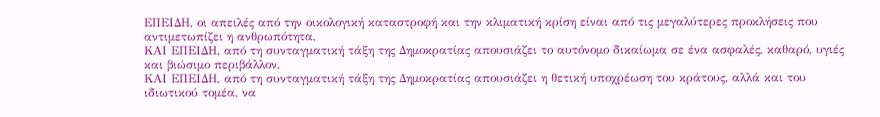ΕΠΕΙΔΗ, οι απειλές από την οικολογική καταστροφή και την κλιματική κρίση είναι από τις μεγαλύτερες προκλήσεις που αντιμετωπίζει η ανθρωπότητα,
ΚΑΙ ΕΠΕΙΔΗ, από τη συνταγματική τάξη της Δημοκρατίας απουσιάζει το αυτόνομο δικαίωμα σε ένα ασφαλές, καθαρό, υγιές και βιώσιμο περιβάλλον,
ΚΑΙ ΕΠΕΙΔΗ, από τη συνταγματική τάξη της Δημοκρατίας απουσιάζει η θετική υποχρέωση του κράτους, αλλά και του ιδιωτικού τομέα, να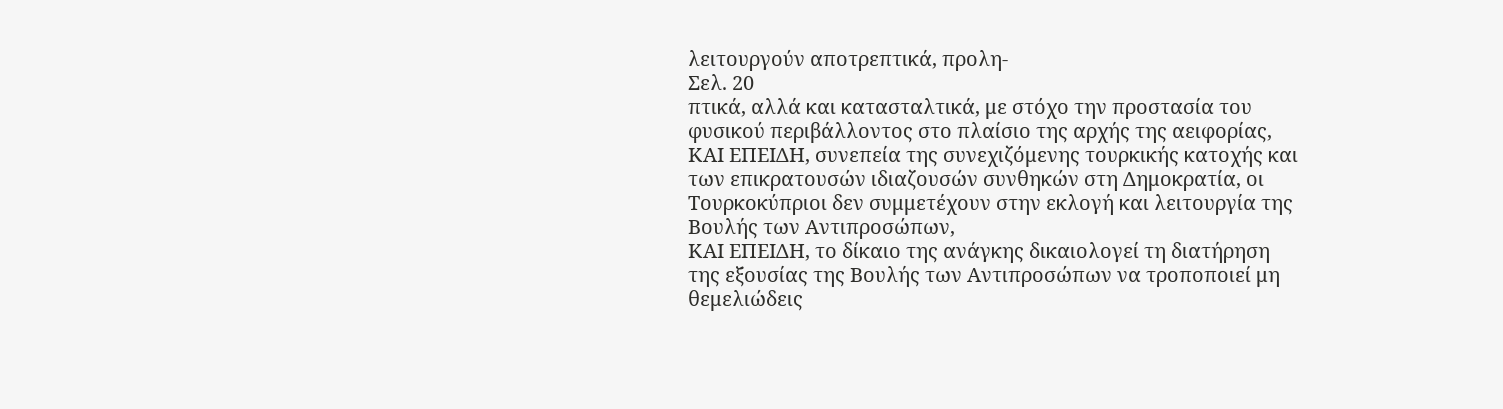λειτουργούν αποτρεπτικά, προλη-
Σελ. 20
πτικά, αλλά και κατασταλτικά, με στόχο την προστασία του φυσικού περιβάλλοντος στο πλαίσιο της αρχής της αειφορίας,
ΚΑΙ ΕΠΕΙΔΗ, συνεπεία της συνεχιζόμενης τουρκικής κατοχής και των επικρατουσών ιδιαζουσών συνθηκών στη Δημοκρατία, οι Τουρκοκύπριοι δεν συμμετέχουν στην εκλογή και λειτουργία της Βουλής των Αντιπροσώπων,
ΚΑΙ ΕΠΕΙΔΗ, το δίκαιο της ανάγκης δικαιολογεί τη διατήρηση της εξουσίας της Βουλής των Αντιπροσώπων να τροποποιεί μη θεμελιώδεις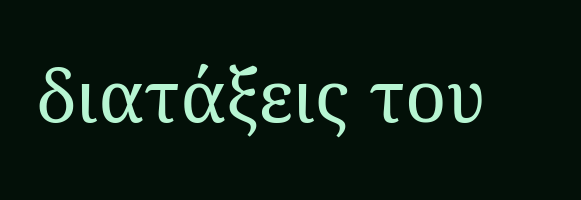διατάξεις του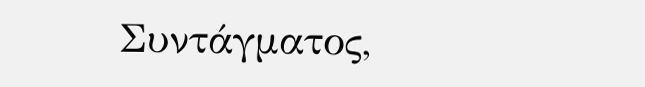Συντάγματος,